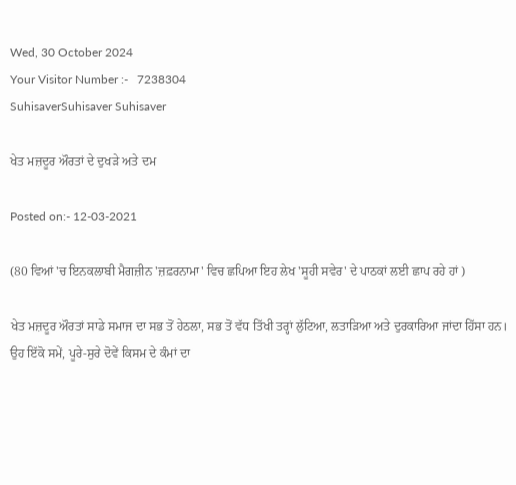Wed, 30 October 2024
Your Visitor Number :-   7238304
SuhisaverSuhisaver Suhisaver

ਖੇਤ ਮਜ਼ਦੂਰ ਔਰਤਾਂ ਦੇ ਦੁਖੜੇ ਅਤੇ ਦਮ

Posted on:- 12-03-2021

(80 ਵਿਆਂ 'ਚ ਇਨਕਲਾਬੀ ਮੈਗਜ਼ੀਨ 'ਜ਼ਫ਼ਰਨਾਮਾ' ਵਿਚ ਛਪਿਆ ਇਹ ਲੇਖ 'ਸੂਹੀ ਸਵੇਰ' ਦੇ ਪਾਠਕਾਂ ਲਈ ਛਾਪ ਰਹੇ ਹਾਂ )

ਖੇਤ ਮਜ਼ਦੂਰ ਔਰਤਾਂ ਸਾਡੇ ਸਮਾਜ ਦਾ ਸਭ ਤੋਂ ਹੇਠਲਾ, ਸਭ ਤੋਂ ਵੱਧ ਤਿੱਖੀ ਤਰ੍ਹਾਂ ਲੁੱਟਿਆ, ਲਤਾੜਿਆ ਅਤੇ ਦੁਰਕਾਰਿਆ ਜਾਂਦਾ ਹਿੱਸਾ ਹਨ। ਉਹ ਇੱਕੋ ਸਮੇਂ, ਪੂਰੇ-ਸੁਰੇ ਦੋਵੇਂ ਕਿਸਮ ਦੇ ਕੰਮਾਂ ਦਾ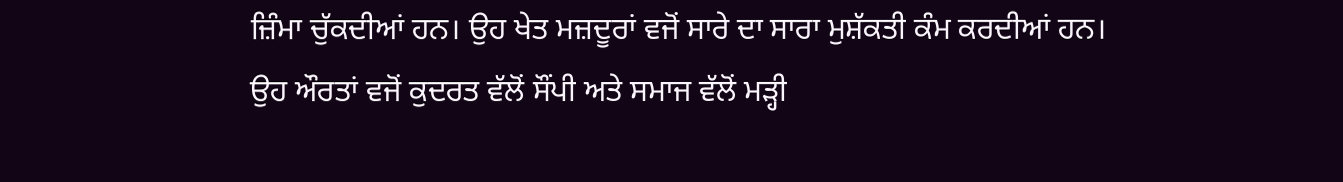ਜ਼ਿੰਮਾ ਚੁੱਕਦੀਆਂ ਹਨ। ਉਹ ਖੇਤ ਮਜ਼ਦੂਰਾਂ ਵਜੋਂ ਸਾਰੇ ਦਾ ਸਾਰਾ ਮੁਸ਼ੱਕਤੀ ਕੰਮ ਕਰਦੀਆਂ ਹਨ। ਉਹ ਔਰਤਾਂ ਵਜੋਂ ਕੁਦਰਤ ਵੱਲੋਂ ਸੌਂਪੀ ਅਤੇ ਸਮਾਜ ਵੱਲੋਂ ਮੜ੍ਹੀ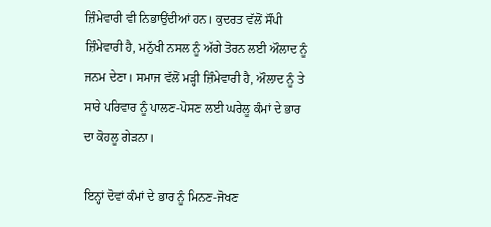ਜ਼ਿੰਮੇਵਾਰੀ ਵੀ ਨਿਭਾਉਂਦੀਆਂ ਹਨ। ਕੁਦਰਤ ਵੱਲੋਂ ਸੌਂਪੀ ਜ਼ਿੰਮੇਵਾਰੀ ਹੈ, ਮਨੁੱਖੀ ਨਸਲ ਨੂੰ ਅੱਗੇ ਤੋਰਨ ਲਈ ਔਲਾਦ ਨੂੰ ਜਨਮ ਦੇਣਾ। ਸਮਾਜ ਵੱਲੋਂ ਮੜ੍ਹੀ ਜ਼ਿੰਮੇਵਾਰੀ ਹੈ, ਔਲਾਦ ਨੂੰ ਤੇ ਸਾਰੇ ਪਰਿਵਾਰ ਨੂੰ ਪਾਲਣ-ਪੋਸਣ ਲਈ ਘਰੇਲੂ ਕੰਮਾਂ ਦੇ ਭਾਰ ਦਾ ਕੋਹਲੂ ਗੇੜਨਾ।

ਇਨ੍ਹਾਂ ਦੋਵਾਂ ਕੰਮਾਂ ਦੇ ਭਾਰ ਨੂੰ ਮਿਨਣ-ਜੋਖਣ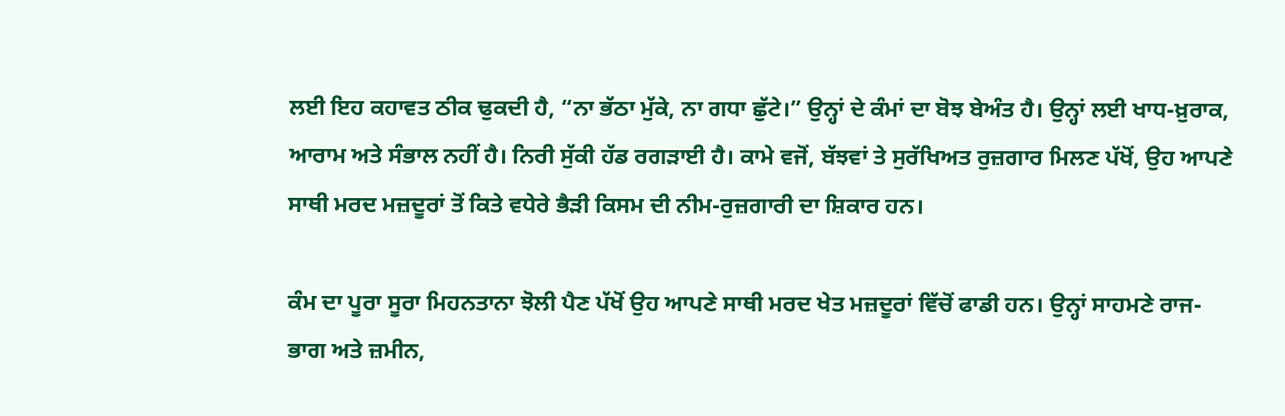ਲਈ ਇਹ ਕਹਾਵਤ ਠੀਕ ਢੁਕਦੀ ਹੈ, “ਨਾ ਭੱਠਾ ਮੁੱਕੇ, ਨਾ ਗਧਾ ਛੁੱਟੇ।” ਉਨ੍ਹਾਂ ਦੇ ਕੰਮਾਂ ਦਾ ਬੋਝ ਬੇਅੰਤ ਹੈ। ਉਨ੍ਹਾਂ ਲਈ ਖਾਧ-ਖ਼ੁਰਾਕ, ਆਰਾਮ ਅਤੇ ਸੰਭਾਲ ਨਹੀਂ ਹੈ। ਨਿਰੀ ਸੁੱਕੀ ਹੱਡ ਰਗੜਾਈ ਹੈ। ਕਾਮੇ ਵਜੋਂ, ਬੱਝਵਾਂ ਤੇ ਸੁਰੱਖਿਅਤ ਰੁਜ਼ਗਾਰ ਮਿਲਣ ਪੱਖੋਂ, ਉਹ ਆਪਣੇ ਸਾਥੀ ਮਰਦ ਮਜ਼ਦੂਰਾਂ ਤੋਂ ਕਿਤੇ ਵਧੇਰੇ ਭੈੜੀ ਕਿਸਮ ਦੀ ਨੀਮ-ਰੁਜ਼ਗਾਰੀ ਦਾ ਸ਼ਿਕਾਰ ਹਨ।

ਕੰਮ ਦਾ ਪੂਰਾ ਸੂਰਾ ਮਿਹਨਤਾਨਾ ਝੋਲੀ ਪੈਣ ਪੱਖੋਂ ਉਹ ਆਪਣੇ ਸਾਥੀ ਮਰਦ ਖੇਤ ਮਜ਼ਦੂਰਾਂ ਵਿੱਚੋਂ ਫਾਡੀ ਹਨ। ਉਨ੍ਹਾਂ ਸਾਹਮਣੇ ਰਾਜ-ਭਾਗ ਅਤੇ ਜ਼ਮੀਨ,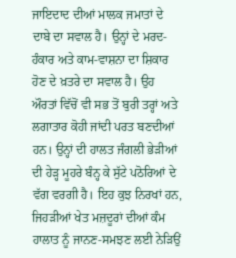ਜਾਇਦਾਦ ਦੀਆਂ ਮਾਲਕ ਜਮਾਤਾਂ ਦੇ ਦਾਬੇ ਦਾ ਸਵਾਲ ਹੈ। ਉਨ੍ਹਾਂ ਦੇ ਮਰਦ-ਹੰਕਾਰ ਅਤੇ ਕਾਮ-ਵਾਸ਼ਨਾ ਦਾ ਸ਼ਿਕਾਰ ਹੋਣ ਦੇ ਖ਼ਤਰੇ ਦਾ ਸਵਾਲ ਹੈ। ਉਹ ਔਰਤਾਂ ਵਿੱਚੋਂ ਵੀ ਸਭ ਤੋਂ ਬੁਰੀ ਤਰ੍ਹਾਂ ਅਤੇ ਲਗਾਤਾਰ ਕੋਹੀ ਜਾਂਦੀ ਪਰਤ ਬਣਦੀਆਂ ਹਨ। ਉਨ੍ਹਾਂ ਦੀ ਹਾਲਤ ਜੰਗਲੀ ਭੇੜੀਆਂ ਦੀ ਹੇੜ੍ਹ ਮੂਹਰੇ ਬੰਨ੍ਹ ਕੇ ਸੁੱਟੇ ਪਠੋਰਿਆਂ ਦੇ ਵੱਗ ਵਰਗੀ ਹੈ। ਇਹ ਕੁਝ ਨਿਰਖਾਂ ਹਨ, ਜਿਹੜੀਆਂ ਖੇਤ ਮਜ਼ਦੂਰਾਂ ਦੀਆਂ ਕੰਮ ਹਾਲਾਤ ਨੂੰ ਜਾਨਣ-ਸਮਝਣ ਲਈ ਨੇੜਿਉਂ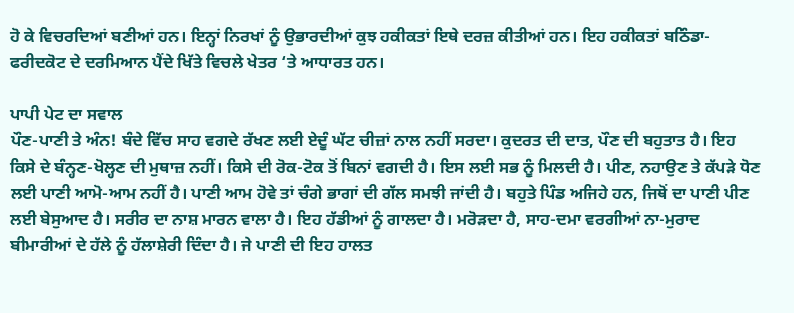ਹੋ ਕੇ ਵਿਚਰਦਿਆਂ ਬਣੀਆਂ ਹਨ। ਇਨ੍ਹਾਂ ਨਿਰਖਾਂ ਨੂੰ ਉਭਾਰਦੀਆਂ ਕੁਝ ਹਕੀਕਤਾਂ ਇਥੇ ਦਰਜ਼ ਕੀਤੀਆਂ ਹਨ। ਇਹ ਹਕੀਕਤਾਂ ਬਠਿੰਡਾ-ਫਰੀਦਕੋਟ ਦੇ ਦਰਮਿਆਨ ਪੈਂਦੇ ਖਿੱਤੇ ਵਿਚਲੇ ਖੇਤਰ ‘ਤੇ ਆਧਾਰਤ ਹਨ।

ਪਾਪੀ ਪੇਟ ਦਾ ਸਵਾਲ
ਪੌਣ-ਪਾਣੀ ਤੇ ਅੰਨ! ਬੰਦੇ ਵਿੱਚ ਸਾਹ ਵਗਦੇ ਰੱਖਣ ਲਈ ਏਦੂੰ ਘੱਟ ਚੀਜ਼ਾਂ ਨਾਲ ਨਹੀਂ ਸਰਦਾ। ਕੁਦਰਤ ਦੀ ਦਾਤ, ਪੌਣ ਦੀ ਬਹੁਤਾਤ ਹੈ। ਇਹ ਕਿਸੇ ਦੇ ਬੰਨ੍ਹਣ-ਖੋਲ੍ਹਣ ਦੀ ਮੁਥਾਜ਼ ਨਹੀਂ। ਕਿਸੇ ਦੀ ਰੋਕ-ਟੋਕ ਤੋਂ ਬਿਨਾਂ ਵਗਦੀ ਹੈ। ਇਸ ਲਈ ਸਭ ਨੂੰ ਮਿਲਦੀ ਹੈ। ਪੀਣ, ਨਹਾਉਣ ਤੇ ਕੱਪੜੇ ਧੋਣ ਲਈ ਪਾਣੀ ਆਮੋ-ਆਮ ਨਹੀਂ ਹੈ। ਪਾਣੀ ਆਮ ਹੋਵੇ ਤਾਂ ਚੰਗੇ ਭਾਗਾਂ ਦੀ ਗੱਲ ਸਮਝੀ ਜਾਂਦੀ ਹੈ। ਬਹੁਤੇ ਪਿੰਡ ਅਜਿਹੇ ਹਨ, ਜਿਥੋਂ ਦਾ ਪਾਣੀ ਪੀਣ ਲਈ ਬੇਸੁਆਦ ਹੈ। ਸਰੀਰ ਦਾ ਨਾਸ਼ ਮਾਰਨ ਵਾਲਾ ਹੈ। ਇਹ ਹੱਡੀਆਂ ਨੂੰ ਗਾਲਦਾ ਹੈ। ਮਰੋੜਦਾ ਹੈ, ਸਾਹ-ਦਮਾ ਵਰਗੀਆਂ ਨਾ-ਮੁਰਾਦ ਬੀਮਾਰੀਆਂ ਦੇ ਹੱਲੇ ਨੂੰ ਹੱਲਾਸ਼ੇਰੀ ਦਿੰਦਾ ਹੈ। ਜੇ ਪਾਣੀ ਦੀ ਇਹ ਹਾਲਤ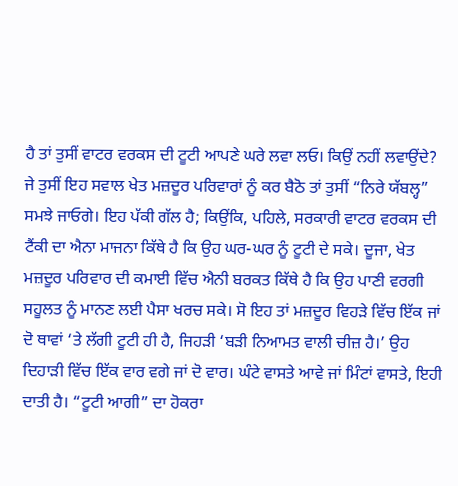ਹੈ ਤਾਂ ਤੁਸੀਂ ਵਾਟਰ ਵਰਕਸ ਦੀ ਟੂਟੀ ਆਪਣੇ ਘਰੇ ਲਵਾ ਲਓ। ਕਿਉਂ ਨਹੀਂ ਲਵਾਉਂਦੇ? ਜੇ ਤੁਸੀਂ ਇਹ ਸਵਾਲ ਖੇਤ ਮਜ਼ਦੂਰ ਪਰਿਵਾਰਾਂ ਨੂੰ ਕਰ ਬੈਠੋ ਤਾਂ ਤੁਸੀਂ “ਨਿਰੇ ਯੱਬਲ੍ਹ” ਸਮਝੇ ਜਾਓਗੇ। ਇਹ ਪੱਕੀ ਗੱਲ ਹੈ; ਕਿਉਂਕਿ, ਪਹਿਲੇ, ਸਰਕਾਰੀ ਵਾਟਰ ਵਰਕਸ ਦੀ ਟੈਂਕੀ ਦਾ ਐਨਾ ਮਾਜਨਾ ਕਿੱਥੇ ਹੈ ਕਿ ਉਹ ਘਰ-ਘਰ ਨੂੰ ਟੂਟੀ ਦੇ ਸਕੇ। ਦੂਜਾ, ਖੇਤ ਮਜ਼ਦੂਰ ਪਰਿਵਾਰ ਦੀ ਕਮਾਈ ਵਿੱਚ ਐਨੀ ਬਰਕਤ ਕਿੱਥੇ ਹੈ ਕਿ ਉਹ ਪਾਣੀ ਵਰਗੀ ਸਹੂਲਤ ਨੂੰ ਮਾਨਣ ਲਈ ਪੈਸਾ ਖਰਚ ਸਕੇ। ਸੋ ਇਹ ਤਾਂ ਮਜ਼ਦੂਰ ਵਿਹੜੇ ਵਿੱਚ ਇੱਕ ਜਾਂ ਦੋ ਥਾਵਾਂ ‘ਤੇ ਲੱਗੀ ਟੂਟੀ ਹੀ ਹੈ, ਜਿਹੜੀ ‘ਬੜੀ ਨਿਆਮਤ ਵਾਲੀ ਚੀਜ਼ ਹੈ।’ ਉਹ ਦਿਹਾੜੀ ਵਿੱਚ ਇੱਕ ਵਾਰ ਵਗੇ ਜਾਂ ਦੋ ਵਾਰ। ਘੰਟੇ ਵਾਸਤੇ ਆਵੇ ਜਾਂ ਮਿੰਟਾਂ ਵਾਸਤੇ, ਇਹੀ ਦਾਤੀ ਹੈ। “ਟੂਟੀ ਆਗੀ” ਦਾ ਹੋਕਰਾ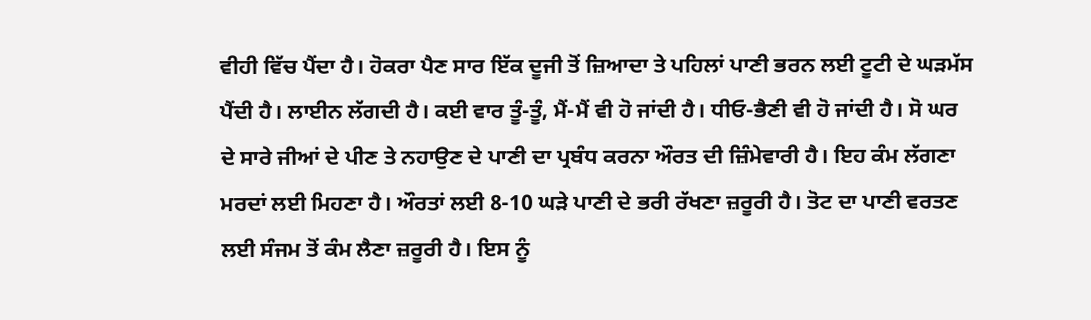ਵੀਹੀ ਵਿੱਚ ਪੈਂਦਾ ਹੈ। ਹੋਕਰਾ ਪੈਣ ਸਾਰ ਇੱਕ ਦੂਜੀ ਤੋਂ ਜ਼ਿਆਦਾ ਤੇ ਪਹਿਲਾਂ ਪਾਣੀ ਭਰਨ ਲਈ ਟੂਟੀ ਦੇ ਘੜਮੱਸ ਪੈਂਦੀ ਹੈ। ਲਾਈਨ ਲੱਗਦੀ ਹੈ। ਕਈ ਵਾਰ ਤੂੰ-ਤੂੰ, ਮੈਂ-ਮੈਂ ਵੀ ਹੋ ਜਾਂਦੀ ਹੈ। ਧੀਓ-ਭੈਣੀ ਵੀ ਹੋ ਜਾਂਦੀ ਹੈ। ਸੋ ਘਰ ਦੇ ਸਾਰੇ ਜੀਆਂ ਦੇ ਪੀਣ ਤੇ ਨਹਾਉਣ ਦੇ ਪਾਣੀ ਦਾ ਪ੍ਰਬੰਧ ਕਰਨਾ ਔਰਤ ਦੀ ਜ਼ਿੰਮੇਵਾਰੀ ਹੈ। ਇਹ ਕੰਮ ਲੱਗਣਾ ਮਰਦਾਂ ਲਈ ਮਿਹਣਾ ਹੈ। ਔਰਤਾਂ ਲਈ 8-10 ਘੜੇ ਪਾਣੀ ਦੇ ਭਰੀ ਰੱਖਣਾ ਜ਼ਰੂਰੀ ਹੈ। ਤੋਟ ਦਾ ਪਾਣੀ ਵਰਤਣ ਲਈ ਸੰਜਮ ਤੋਂ ਕੰਮ ਲੈਣਾ ਜ਼ਰੂਰੀ ਹੈ। ਇਸ ਨੂੰ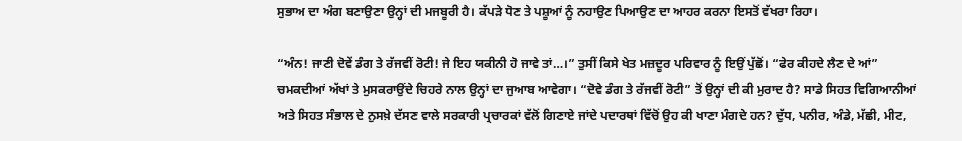ਸੁਭਾਅ ਦਾ ਅੰਗ ਬਣਾਉਣਾ ਉਨ੍ਹਾਂ ਦੀ ਮਜਬੂਰੀ ਹੈ। ਕੱਪੜੇ ਧੋਣ ਤੇ ਪਸ਼ੂਆਂ ਨੂੰ ਨਹਾਉਣ ਪਿਆਉਣ ਦਾ ਆਹਰ ਕਰਨਾ ਇਸਤੋਂ ਵੱਖਰਾ ਰਿਹਾ।

“ਅੰਨ! ਜਾਣੀ ਦੋਵੇਂ ਡੰਗ ਤੇ ਰੱਜਵੀਂ ਰੋਟੀ! ਜੇ ਇਹ ਯਕੀਨੀ ਹੋ ਜਾਵੇ ਤਾਂ…।” ਤੁਸੀਂ ਕਿਸੇ ਖੇਤ ਮਜ਼ਦੂਰ ਪਰਿਵਾਰ ਨੂੰ ਇਉਂ ਪੁੱਛੋਂ। “ਫੇਰ ਕੀਹਦੇ ਲੈਣ ਦੇ ਆਂ” ਚਮਕਦੀਆਂ ਅੱਖਾਂ ਤੇ ਮੁਸਕਰਾਉਂਦੇ ਚਿਹਰੇ ਨਾਲ ਉਨ੍ਹਾਂ ਦਾ ਜੁਆਬ ਆਵੇਗਾ। “ਦੋਵੇ ਡੰਗ ਤੇ ਰੱਜਵੀਂ ਰੋਟੀ” ਤੋਂ ਉਨ੍ਹਾਂ ਦੀ ਕੀ ਮੁਰਾਦ ਹੈ? ਸਾਡੇ ਸਿਹਤ ਵਿਗਿਆਨੀਆਂ ਅਤੇ ਸਿਹਤ ਸੰਭਾਲ ਦੇ ਨੁਸਖ਼ੇ ਦੱਸਣ ਵਾਲੇ ਸਰਕਾਰੀ ਪ੍ਰਚਾਰਕਾਂ ਵੱਲੋਂ ਗਿਣਾਏ ਜਾਂਦੇ ਪਦਾਰਥਾਂ ਵਿੱਚੋਂ ਉਹ ਕੀ ਖਾਣਾ ਮੰਗਦੇ ਹਨ? ਦੁੱਧ, ਪਨੀਰ, ਅੰਡੇ, ਮੱਛੀ, ਮੀਟ,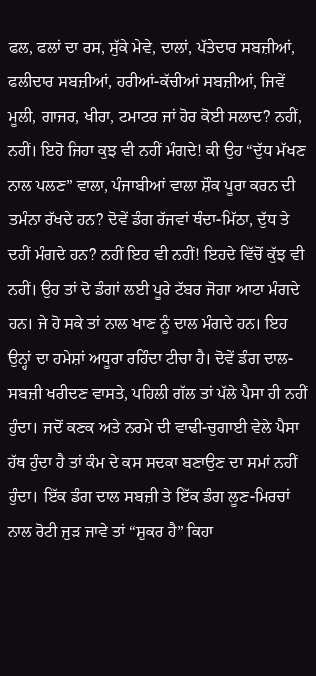ਫਲ, ਫਲਾਂ ਦਾ ਰਸ, ਸੁੱਕੇ ਮੇਵੇ, ਦਾਲਾਂ, ਪੱਤੇਦਾਰ ਸਬਜ਼ੀਆਂ, ਫਲੀਦਾਰ ਸਬਜ਼ੀਆਂ, ਹਰੀਆਂ-ਕੱਚੀਆਂ ਸਬਜ਼ੀਆਂ, ਜਿਵੇਂ ਮੂਲੀ, ਗਾਜਰ, ਖੀਰਾ, ਟਮਾਟਰ ਜਾਂ ਹੋਰ ਕੋਈ ਸਲਾਦ? ਨਹੀਂ, ਨਹੀਂ। ਇਹੋ ਜਿਹਾ ਕੁਝ ਵੀ ਨਹੀਂ ਮੰਗਦੇ! ਕੀ ਉਹ “ਦੁੱਧ ਮੱਖਣ ਨਾਲ ਪਲਣ” ਵਾਲਾ, ਪੰਜਾਬੀਆਂ ਵਾਲਾ ਸ਼ੌਕ ਪੂਰਾ ਕਰਨ ਦੀ ਤਮੰਨਾ ਰੱਖਦੇ ਹਨ? ਦੋਵੇਂ ਡੰਗ ਰੱਜਵਾਂ ਥੰਦਾ-ਮਿੱਠਾ, ਦੁੱਧ ਤੇ ਦਹੀਂ ਮੰਗਦੇ ਹਨ? ਨਹੀਂ ਇਹ ਵੀ ਨਹੀਂ! ਇਹਦੇ ਵਿੱਚੋਂ ਕੁੱਝ ਵੀ ਨਹੀਂ। ਉਹ ਤਾਂ ਦੋ ਡੰਗਾਂ ਲਈ ਪੂਰੇ ਟੱਬਰ ਜੋਗਾ ਆਟਾ ਮੰਗਦੇ ਹਨ। ਜੇ ਹੋ ਸਕੇ ਤਾਂ ਨਾਲ ਖਾਣ ਨੂੰ ਦਾਲ ਮੰਗਦੇ ਹਨ। ਇਹ ਉਨ੍ਹਾਂ ਦਾ ਹਮੇਸ਼ਾਂ ਅਧੂਰਾ ਰਹਿੰਦਾ ਟੀਚਾ ਹੈ। ਦੋਵੇਂ ਡੰਗ ਦਾਲ-ਸਬਜ਼ੀ ਖਰੀਦਣ ਵਾਸਤੇ, ਪਹਿਲੀ ਗੱਲ ਤਾਂ ਪੱਲੇ ਪੈਸਾ ਹੀ ਨਹੀਂ ਹੁੰਦਾ। ਜਦੋਂ ਕਣਕ ਅਤੇ ਨਰਮੇ ਦੀ ਵਾਢੀ-ਚੁਗਾਈ ਵੇਲੇ ਪੈਸਾ ਹੱਥ ਹੁੰਦਾ ਹੈ ਤਾਂ ਕੰਮ ਦੇ ਕਸ ਸਦਕਾ ਬਣਾਉਣ ਦਾ ਸਮਾਂ ਨਹੀਂ ਹੁੰਦਾ। ਇੱਕ ਡੰਗ ਦਾਲ ਸਬਜ਼ੀ ਤੇ ਇੱਕ ਡੰਗ ਲੂਣ-ਮਿਰਚਾਂ ਨਾਲ ਰੋਟੀ ਜੁੜ ਜਾਵੇ ਤਾਂ “ਸ਼ੁਕਰ ਹੈ” ਕਿਹਾ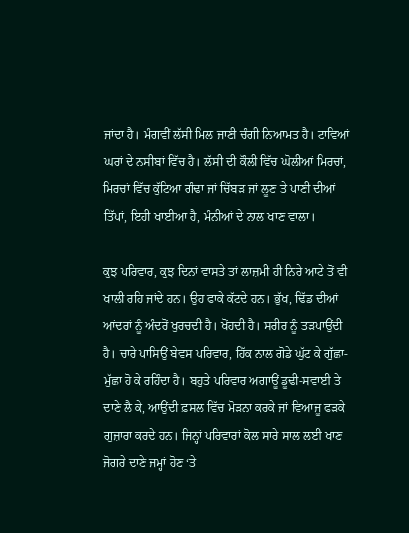ਜਾਂਦਾ ਹੈ। ਮੰਗਵੀਂ ਲੱਸੀ ਮਿਲ ਜਾਣੀ ਚੰਗੀ ਨਿਆਮਤ ਹੈ। ਟਾਵਿਆਂ ਘਰਾਂ ਦੇ ਨਸੀਬਾਂ ਵਿੱਚ ਹੈ। ਲੱਸੀ ਦੀ ਕੌਲੀ ਵਿੱਚ ਘੋਲੀਆਂ ਮਿਰਚਾਂ, ਮਿਰਚਾਂ ਵਿੱਚ ਕੁੱਟਿਆ ਗੰਢਾ ਜਾਂ ਚਿੱਬੜ ਜਾਂ ਲੂਣ ਤੇ ਪਾਣੀ ਦੀਆਂ ਤਿੱਪਾਂ, ਇਹੀ ਖਾਈਆ ਹੈ, ਮੰਨੀਆਂ ਦੇ ਨਾਲ ਖਾਣ ਵਾਲਾ।

ਕੁਝ ਪਰਿਵਾਰ, ਕੁਝ ਦਿਨਾਂ ਵਾਸਤੇ ਤਾਂ ਲਾਜ਼ਮੀ ਹੀ ਨਿਰੇ ਆਟੇ ਤੋਂ ਵੀ ਖਾਲੀ ਰਹਿ ਜਾਂਦੇ ਹਨ। ਉਹ ਫਾਕੇ ਕੱਟਦੇ ਹਨ। ਭੁੱਖ, ਢਿੱਡ ਦੀਆਂ ਆਂਦਰਾਂ ਨੂੰ ਅੰਦਰੋਂ ਖੁਰਚਦੀ ਹੈ। ਖੋਂਹਦੀ ਹੈ। ਸਰੀਰ ਨੂੰ ਤੜਪਾਉਂਦੀ ਹੈ। ਚਾਰੇ ਪਾਸਿਉਂ ਬੇਵਸ ਪਰਿਵਾਰ, ਹਿੱਕ ਨਾਲ ਗੋਡੇ ਘੁੱਟ ਕੇ ਗੁੱਛਾ-ਮੁੱਛਾ ਹੋ ਕੇ ਰਹਿੰਦਾ ਹੈ। ਬਹੁਤੇ ਪਰਿਵਾਰ ਅਗਾਊਂ ਡੂਢੀ-ਸਵਾਈ ਤੇ ਦਾਣੇ ਲੈ ਕੇ, ਆਉਂਦੀ ਫ਼ਸਲ ਵਿੱਚ ਮੋੜਨਾ ਕਰਕੇ ਜਾਂ ਵਿਆਜੂ ਫੜਕੇ ਗੁਜ਼ਾਰਾ ਕਰਦੇ ਹਨ। ਜਿਨ੍ਹਾਂ ਪਰਿਵਾਰਾਂ ਕੋਲ ਸਾਰੇ ਸਾਲ ਲਈ ਖਾਣ ਜੋਗਰੇ ਦਾਣੇ ਜਮ੍ਹਾਂ ਹੋਣ ‘ਤੇ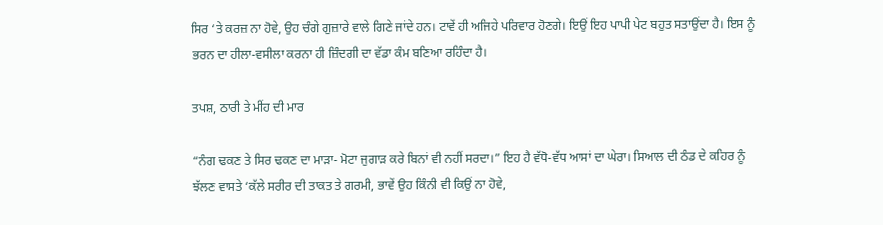ਸਿਰ ‘ਤੇ ਕਰਜ਼ ਨਾ ਹੋਵੇ, ਉਹ ਚੰਗੇ ਗੁਜ਼ਾਰੇ ਵਾਲੇ ਗਿਣੇ ਜਾਂਦੇ ਹਨ। ਟਾਵੇਂ ਹੀ ਅਜਿਹੇ ਪਰਿਵਾਰ ਹੋਣਗੇ। ਇਉਂ ਇਹ ਪਾਪੀ ਪੇਟ ਬਹੁਤ ਸਤਾਉਂਦਾ ਹੈ। ਇਸ ਨੂੰ ਭਰਨ ਦਾ ਹੀਲਾ-ਵਸੀਲਾ ਕਰਨਾ ਹੀ ਜ਼ਿੰਦਗੀ ਦਾ ਵੱਡਾ ਕੰਮ ਬਣਿਆ ਰਹਿੰਦਾ ਹੈ।

ਤਪਸ਼, ਠਾਰੀ ਤੇ ਮੀਂਹ ਦੀ ਮਾਰ

“ਨੰਗ ਢਕਣ ਤੇ ਸਿਰ ਢਕਣ ਦਾ ਮਾੜਾ- ਮੋਟਾ ਜੁਗਾੜ ਕਰੇ ਬਿਨਾਂ ਵੀ ਨਹੀਂ ਸਰਦਾ।” ਇਹ ਹੈ ਵੱਧੋ-ਵੱਧ ਆਸਾਂ ਦਾ ਘੇਰਾ। ਸਿਆਲ ਦੀ ਠੰਡ ਦੇ ਕਹਿਰ ਨੂੰ ਝੱਲਣ ਵਾਸਤੇ ‘ਕੱਲੇ ਸਰੀਰ ਦੀ ਤਾਕਤ ਤੇ ਗਰਮੀ, ਭਾਵੇਂ ਉਹ ਕਿੰਨੀ ਵੀ ਕਿਉਂ ਨਾ ਹੋਵੇ,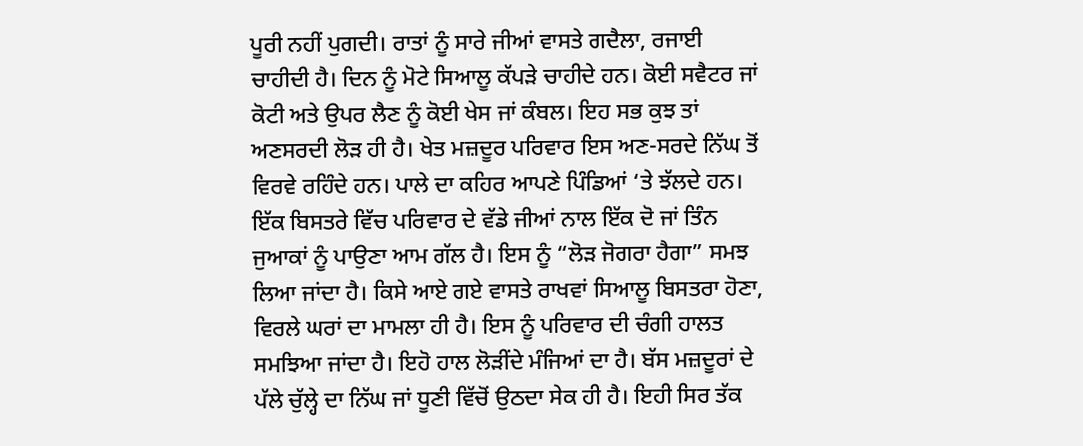ਪੂਰੀ ਨਹੀਂ ਪੁਗਦੀ। ਰਾਤਾਂ ਨੂੰ ਸਾਰੇ ਜੀਆਂ ਵਾਸਤੇ ਗਦੈਲਾ, ਰਜਾਈ ਚਾਹੀਦੀ ਹੈ। ਦਿਨ ਨੂੰ ਮੋਟੇ ਸਿਆਲੂ ਕੱਪੜੇ ਚਾਹੀਦੇ ਹਨ। ਕੋਈ ਸਵੈਟਰ ਜਾਂ ਕੋਟੀ ਅਤੇ ਉਪਰ ਲੈਣ ਨੂੰ ਕੋਈ ਖੇਸ ਜਾਂ ਕੰਬਲ। ਇਹ ਸਭ ਕੁਝ ਤਾਂ ਅਣਸਰਦੀ ਲੋੜ ਹੀ ਹੈ। ਖੇਤ ਮਜ਼ਦੂਰ ਪਰਿਵਾਰ ਇਸ ਅਣ-ਸਰਦੇ ਨਿੱਘ ਤੋਂ ਵਿਰਵੇ ਰਹਿੰਦੇ ਹਨ। ਪਾਲੇ ਦਾ ਕਹਿਰ ਆਪਣੇ ਪਿੰਡਿਆਂ ‘ਤੇ ਝੱਲਦੇ ਹਨ। ਇੱਕ ਬਿਸਤਰੇ ਵਿੱਚ ਪਰਿਵਾਰ ਦੇ ਵੱਡੇ ਜੀਆਂ ਨਾਲ ਇੱਕ ਦੋ ਜਾਂ ਤਿੰਨ ਜੁਆਕਾਂ ਨੂੰ ਪਾਉਣਾ ਆਮ ਗੱਲ ਹੈ। ਇਸ ਨੂੰ “ਲੋੜ ਜੋਗਰਾ ਹੈਗਾ” ਸਮਝ ਲਿਆ ਜਾਂਦਾ ਹੈ। ਕਿਸੇ ਆਏ ਗਏ ਵਾਸਤੇ ਰਾਖਵਾਂ ਸਿਆਲੂ ਬਿਸਤਰਾ ਹੋਣਾ, ਵਿਰਲੇ ਘਰਾਂ ਦਾ ਮਾਮਲਾ ਹੀ ਹੈ। ਇਸ ਨੂੰ ਪਰਿਵਾਰ ਦੀ ਚੰਗੀ ਹਾਲਤ ਸਮਝਿਆ ਜਾਂਦਾ ਹੈ। ਇਹੋ ਹਾਲ ਲੋੜੀਂਦੇ ਮੰਜਿਆਂ ਦਾ ਹੈ। ਬੱਸ ਮਜ਼ਦੂਰਾਂ ਦੇ ਪੱਲੇ ਚੁੱਲ੍ਹੇ ਦਾ ਨਿੱਘ ਜਾਂ ਧੂਣੀ ਵਿੱਚੋਂ ਉਠਦਾ ਸੇਕ ਹੀ ਹੈ। ਇਹੀ ਸਿਰ ਤੱਕ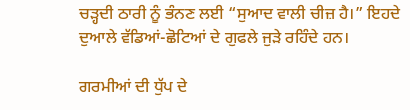ਚੜ੍ਹਦੀ ਠਾਰੀ ਨੂੰ ਭੰਨਣ ਲਈ “ਸੁਆਦ ਵਾਲੀ ਚੀਜ਼ ਹੈ।” ਇਹਦੇ ਦੁਆਲੇ ਵੱਡਿਆਂ-ਛੋਟਿਆਂ ਦੇ ਗੁਫਲੇ ਜੁੜੇ ਰਹਿੰਦੇ ਹਨ।

ਗਰਮੀਆਂ ਦੀ ਧੁੱਪ ਦੇ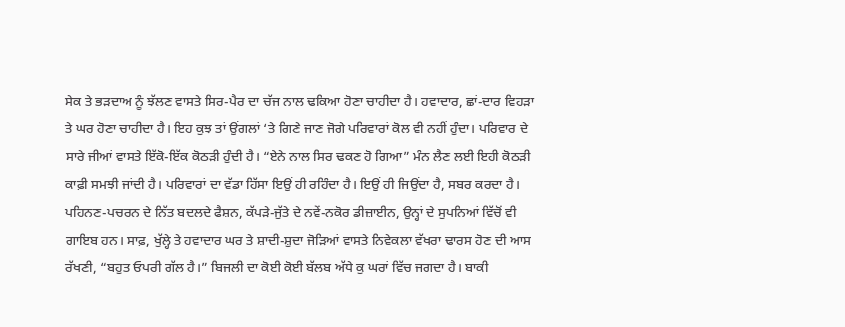ਸੇਕ ਤੇ ਭੜਦਾਅ ਨੂੰ ਝੱਲਣ ਵਾਸਤੇ ਸਿਰ-ਪੈਰ ਦਾ ਚੱਜ ਨਾਲ ਢਕਿਆ ਹੋਣਾ ਚਾਹੀਦਾ ਹੈ। ਹਵਾਦਾਰ, ਛਾਂ-ਦਾਰ ਵਿਹੜਾ ਤੇ ਘਰ ਹੋਣਾ ਚਾਹੀਦਾ ਹੈ। ਇਹ ਕੁਝ ਤਾਂ ਉਂਗਲਾਂ ‘ਤੇ ਗਿਣੇ ਜਾਣ ਜੋਗੇ ਪਰਿਵਾਰਾਂ ਕੋਲ ਵੀ ਨਹੀਂ ਹੁੰਦਾ। ਪਰਿਵਾਰ ਦੇ ਸਾਰੇ ਜੀਆਂ ਵਾਸਤੇ ਇੱਕੋ-ਇੱਕ ਕੋਠੜੀ ਹੁੰਦੀ ਹੈ। “ਏਨੇ ਨਾਲ ਸਿਰ ਢਕਣ ਹੋ ਗਿਆ” ਮੰਨ ਲੈਣ ਲਈ ਇਹੀ ਕੋਠੜੀ ਕਾਫ਼ੀ ਸਮਝੀ ਜਾਂਦੀ ਹੈ। ਪਰਿਵਾਰਾਂ ਦਾ ਵੱਡਾ ਹਿੱਸਾ ਇਉਂ ਹੀ ਰਹਿੰਦਾ ਹੈ। ਇਉਂ ਹੀ ਜਿਉਂਦਾ ਹੈ, ਸਬਰ ਕਰਦਾ ਹੈ। ਪਹਿਨਣ-ਪਚਰਨ ਦੇ ਨਿੱਤ ਬਦਲਦੇ ਫੈਸ਼ਨ, ਕੱਪੜੇ-ਜੁੱਤੇ ਦੇ ਨਵੇਂ-ਨਕੋਰ ਡੀਜ਼ਾਈਨ, ਉਨ੍ਹਾਂ ਦੇ ਸੁਪਨਿਆਂ ਵਿੱਚੋਂ ਵੀ ਗਾਇਬ ਹਨ। ਸਾਫ਼, ਖੁੱਲ੍ਹੇ ਤੇ ਹਵਾਦਾਰ ਘਰ ਤੇ ਸ਼ਾਦੀ-ਸ਼ੁਦਾ ਜੋੜਿਆਂ ਵਾਸਤੇ ਨਿਵੇਕਲਾ ਵੱਖਰਾ ਢਾਰਸ ਹੋਣ ਦੀ ਆਸ ਰੱਖਣੀ, “ਬਹੁਤ ਓਪਰੀ ਗੱਲ ਹੈ।” ਬਿਜਲੀ ਦਾ ਕੋਈ ਕੋਈ ਬੱਲਬ ਅੱਧੇ ਕੁ ਘਰਾਂ ਵਿੱਚ ਜਗਦਾ ਹੈ। ਬਾਕੀ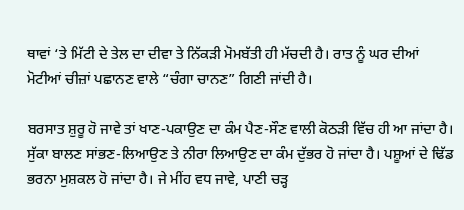ਥਾਵਾਂ ‘ਤੇ ਮਿੱਟੀ ਦੇ ਤੇਲ ਦਾ ਦੀਵਾ ਤੇ ਨਿੱਕੜੀ ਮੋਮਬੱਤੀ ਹੀ ਮੱਚਦੀ ਹੈ। ਰਾਤ ਨੂੰ ਘਰ ਦੀਆਂ ਮੋਟੀਆਂ ਚੀਜ਼ਾਂ ਪਛਾਨਣ ਵਾਲੇ “ਚੰਗਾ ਚਾਨਣ” ਗਿਣੀ ਜਾਂਦੀ ਹੈ।

ਬਰਸਾਤ ਸ਼ੁਰੂ ਹੋ ਜਾਵੇ ਤਾਂ ਖਾਣ-ਪਕਾਉਣ ਦਾ ਕੰਮ ਪੈਣ-ਸੌਣ ਵਾਲੀ ਕੋਠੜੀ ਵਿੱਚ ਹੀ ਆ ਜਾਂਦਾ ਹੈ। ਸੁੱਕਾ ਬਾਲਣ ਸਾਂਭਣ-ਲਿਆਉਣ ਤੇ ਨੀਰਾ ਲਿਆਉਣ ਦਾ ਕੰਮ ਦੁੱਭਰ ਹੋ ਜਾਂਦਾ ਹੈ। ਪਸ਼ੂਆਂ ਦੇ ਢਿੱਡ ਭਰਨਾ ਮੁਸ਼ਕਲ ਹੋ ਜਾਂਦਾ ਹੈ। ਜੇ ਮੀਂਹ ਵਧ ਜਾਵੇ, ਪਾਣੀ ਚੜ੍ਹ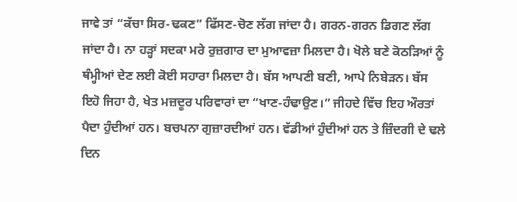ਜਾਵੇ ਤਾਂ “ਕੱਚਾ ਸਿਰ-ਢਕਣ” ਫਿੱਸਣ-ਚੋਣ ਲੱਗ ਜਾਂਦਾ ਹੈ। ਗਰਨ-ਗਰਨ ਡਿਗਣ ਲੱਗ ਜਾਂਦਾ ਹੈ। ਨਾ ਹੜ੍ਹਾਂ ਸਦਕਾ ਮਰੇ ਰੁਜ਼ਗਾਰ ਦਾ ਮੁਆਵਜ਼ਾ ਮਿਲਦਾ ਹੈ। ਖੋਲੇ ਬਣੇ ਕੋਠੜਿਆਂ ਨੂੰ ਥੰਮ੍ਹੀਆਂ ਦੇਣ ਲਈ ਕੋਈ ਸਹਾਰਾ ਮਿਲਦਾ ਹੈ। ਬੱਸ ਆਪਣੀ ਬਣੀ, ਆਪੇ ਨਿਬੇੜਨ। ਬੱਸ ਇਹੋ ਜਿਹਾ ਹੈ, ਖੇਤ ਮਜ਼ਦੂਰ ਪਰਿਵਾਰਾਂ ਦਾ “ਖਾਣ-ਹੰਢਾਉਣ।” ਜੀਹਦੇ ਵਿੱਚ ਇਹ ਔਰਤਾਂ ਪੈਦਾ ਹੁੰਦੀਆਂ ਹਨ। ਬਚਪਨਾ ਗੁਜ਼ਾਰਦੀਆਂ ਹਨ। ਵੱਡੀਆਂ ਹੁੰਦੀਆਂ ਹਨ ਤੇ ਜ਼ਿੰਦਗੀ ਦੇ ਢਲੇ ਦਿਨ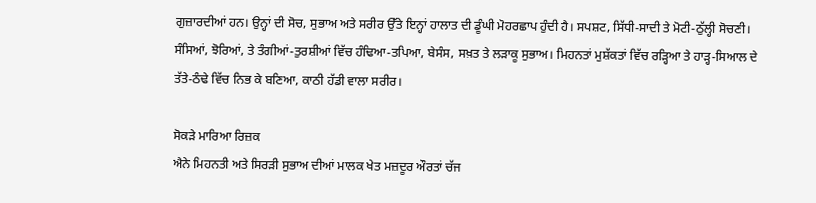ਗੁਜ਼ਾਰਦੀਆਂ ਹਨ। ਉਨ੍ਹਾਂ ਦੀ ਸੋਚ, ਸੁਭਾਅ ਅਤੇ ਸਰੀਰ ਉੱਤੇ ਇਨ੍ਹਾਂ ਹਾਲਾਤ ਦੀ ਡੂੰਘੀ ਮੋਹਰਛਾਪ ਹੁੰਦੀ ਹੈ। ਸਪਸ਼ਟ, ਸਿੱਧੀ-ਸਾਦੀ ਤੇ ਮੋਟੀ-ਠੁੱਲ੍ਹੀ ਸੋਚਣੀ। ਸੰਸਿਆਂ, ਝੋਰਿਆਂ, ਤੇ ਤੰਗੀਆਂ-ਤੁਰਸ਼ੀਆਂ ਵਿੱਚ ਹੰਢਿਆ-ਤਪਿਆ, ਬੇਸੰਸ, ਸਖ਼ਤ ਤੇ ਲੜਾਕੂ ਸੁਭਾਅ। ਮਿਹਨਤਾਂ ਮੁਸ਼ੱਕਤਾਂ ਵਿੱਚ ਰੜ੍ਹਿਆ ਤੇ ਹਾੜ੍ਹ-ਸਿਆਲ ਦੇ ਤੱਤੇ-ਠੰਢੇ ਵਿੱਚ ਨਿਭ ਕੇ ਬਣਿਆ, ਕਾਠੀ ਹੱਡੀ ਵਾਲਾ ਸਰੀਰ।

ਸੋਕੜੇ ਮਾਰਿਆ ਰਿਜ਼ਕ
ਐਨੇ ਮਿਹਨਤੀ ਅਤੇ ਸਿਰੜੀ ਸੁਭਾਅ ਦੀਆਂ ਮਾਲਕ ਖੇਤ ਮਜ਼ਦੂਰ ਔਰਤਾਂ ਚੱਜ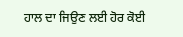ਹਾਲ ਦਾ ਜਿਉਣ ਲਈ ਹੋਰ ਕੋਈ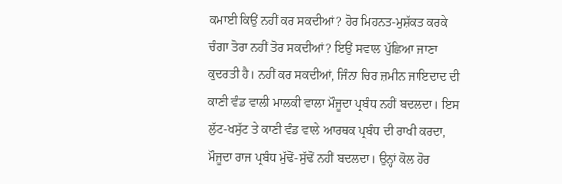ਕਮਾਈ ਕਿਉਂ ਨਹੀਂ ਕਰ ਸਕਦੀਆਂ? ਹੋਰ ਮਿਹਨਤ-ਮੁਸ਼ੱਕਤ ਕਰਕੇ ਚੰਗਾ ਤੋਰਾ ਨਹੀਂ ਤੋਰ ਸਕਦੀਆਂ? ਇਉਂ ਸਵਾਲ ਪੁੱਛਿਆ ਜਾਣਾ ਕੁਦਰਤੀ ਹੈ। ਨਹੀਂ ਕਰ ਸਕਦੀਆਂ, ਜਿੰਨਾ ਚਿਰ ਜ਼ਮੀਨ ਜਾਇਦਾਦ ਦੀ ਕਾਣੀ ਵੰਡ ਵਾਲੀ ਮਾਲਕੀ ਵਾਲਾ ਮੌਜੂਦਾ ਪ੍ਰਬੰਧ ਨਹੀਂ ਬਦਲਦਾ। ਇਸ ਲੁੱਟ-ਖਸੁੱਟ ਤੇ ਕਾਣੀ ਵੰਡ ਵਾਲੇ ਆਰਥਕ ਪ੍ਰਬੰਧ ਦੀ ਰਾਖੀ ਕਰਦਾ, ਮੌਜੂਦਾ ਰਾਜ ਪ੍ਰਬੰਧ ਮੁੱਢੋਂ-ਸੁੱਢੋਂ ਨਹੀਂ ਬਦਲਦਾ। ਉਨ੍ਹਾਂ ਕੋਲ ਹੋਰ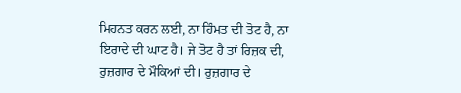ਮਿਹਨਤ ਕਰਨ ਲਈ, ਨਾ ਹਿੰਮਤ ਦੀ ਤੋਟ ਹੈ, ਨਾ ਇਰਾਦੇ ਦੀ ਘਾਟ ਹੈ। ਜੇ ਤੋਟ ਹੈ ਤਾਂ ਰਿਜ਼ਕ ਦੀ, ਰੁਜ਼ਗਾਰ ਦੇ ਮੌਕਿਆਂ ਦੀ। ਰੁਜ਼ਗਾਰ ਦੇ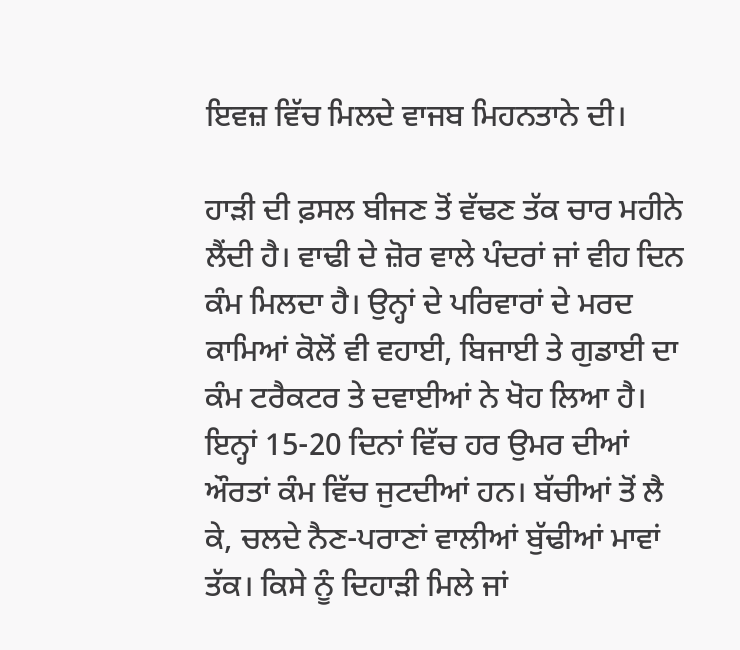ਇਵਜ਼ ਵਿੱਚ ਮਿਲਦੇ ਵਾਜਬ ਮਿਹਨਤਾਨੇ ਦੀ।

ਹਾੜੀ ਦੀ ਫ਼ਸਲ ਬੀਜਣ ਤੋਂ ਵੱਢਣ ਤੱਕ ਚਾਰ ਮਹੀਨੇ ਲੈਂਦੀ ਹੈ। ਵਾਢੀ ਦੇ ਜ਼ੋਰ ਵਾਲੇ ਪੰਦਰਾਂ ਜਾਂ ਵੀਹ ਦਿਨ ਕੰਮ ਮਿਲਦਾ ਹੈ। ਉਨ੍ਹਾਂ ਦੇ ਪਰਿਵਾਰਾਂ ਦੇ ਮਰਦ ਕਾਮਿਆਂ ਕੋਲੋਂ ਵੀ ਵਹਾਈ, ਬਿਜਾਈ ਤੇ ਗੁਡਾਈ ਦਾ ਕੰਮ ਟਰੈਕਟਰ ਤੇ ਦਵਾਈਆਂ ਨੇ ਖੋਹ ਲਿਆ ਹੈ। ਇਨ੍ਹਾਂ 15-20 ਦਿਨਾਂ ਵਿੱਚ ਹਰ ਉਮਰ ਦੀਆਂ ਔਰਤਾਂ ਕੰਮ ਵਿੱਚ ਜੁਟਦੀਆਂ ਹਨ। ਬੱਚੀਆਂ ਤੋਂ ਲੈ ਕੇ, ਚਲਦੇ ਨੈਣ-ਪਰਾਣਾਂ ਵਾਲੀਆਂ ਬੁੱਢੀਆਂ ਮਾਵਾਂ ਤੱਕ। ਕਿਸੇ ਨੂੰ ਦਿਹਾੜੀ ਮਿਲੇ ਜਾਂ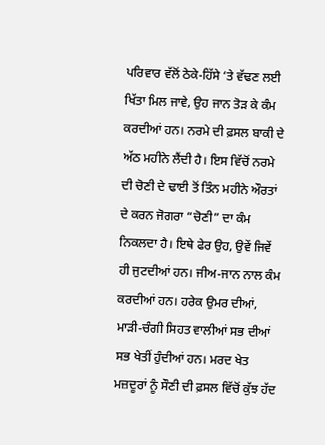ਪਰਿਵਾਰ ਵੱਲੋਂ ਠੇਕੇ-ਹਿੱਸੇ ‘ਤੇ ਵੱਢਣ ਲਈ ਖਿੱਤਾ ਮਿਲ ਜਾਵੇ, ਉਹ ਜਾਨ ਤੋੜ ਕੇ ਕੰਮ ਕਰਦੀਆਂ ਹਨ। ਨਰਮੇ ਦੀ ਫ਼ਸਲ ਬਾਕੀ ਦੇ ਅੱਠ ਮਹੀਨੇ ਲੈਂਦੀ ਹੈ। ਇਸ ਵਿੱਚੋਂ ਨਰਮੇ ਦੀ ਚੋਣੀ ਦੇ ਢਾਈ ਤੋਂ ਤਿੰਨ ਮਹੀਨੇ ਔਰਤਾਂ ਦੇ ਕਰਨ ਜੋਗਰਾ “ਚੋਣੀ” ਦਾ ਕੰਮ ਨਿਕਲਦਾ ਹੈ। ਇਥੇ ਫੇਰ ਉਹ, ਉਵੇਂ ਜਿਵੇਂ ਹੀ ਜੁਟਦੀਆਂ ਹਨ। ਜੀਅ-ਜਾਨ ਨਾਲ ਕੰਮ ਕਰਦੀਆਂ ਹਨ। ਹਰੇਕ ਉਮਰ ਦੀਆਂ, ਮਾੜੀ-ਚੰਗੀ ਸਿਹਤ ਵਾਲੀਆਂ ਸਭ ਦੀਆਂ ਸਭ ਖੇਤੀਂ ਹੁੰਦੀਆਂ ਹਨ। ਮਰਦ ਖੇਤ ਮਜ਼ਦੂਰਾਂ ਨੂੰ ਸੌਣੀ ਦੀ ਫ਼ਸਲ ਵਿੱਚੋਂ ਕੁੱਝ ਹੱਦ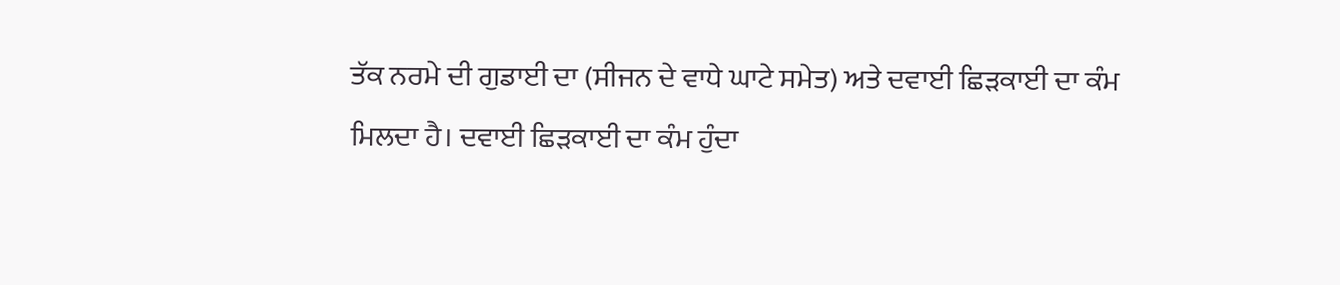ਤੱਕ ਨਰਮੇ ਦੀ ਗੁਡਾਈ ਦਾ (ਸੀਜਨ ਦੇ ਵਾਧੇ ਘਾਟੇ ਸਮੇਤ) ਅਤੇ ਦਵਾਈ ਛਿੜਕਾਈ ਦਾ ਕੰਮ ਮਿਲਦਾ ਹੈ। ਦਵਾਈ ਛਿੜਕਾਈ ਦਾ ਕੰਮ ਹੁੰਦਾ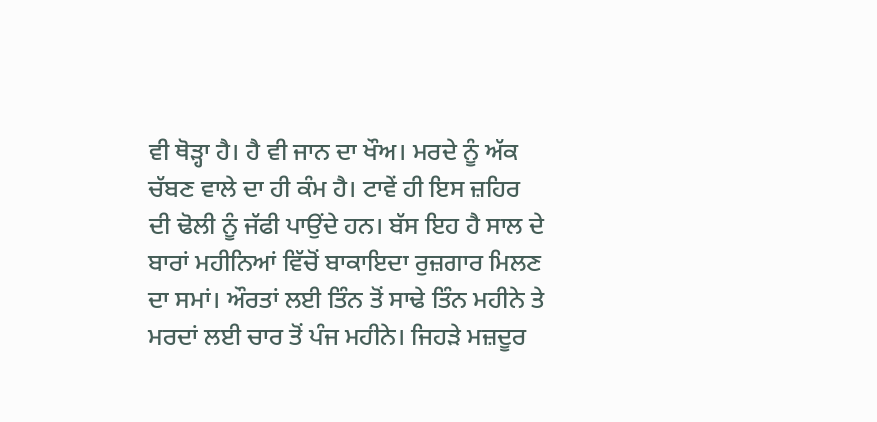ਵੀ ਥੋੜ੍ਹਾ ਹੈ। ਹੈ ਵੀ ਜਾਨ ਦਾ ਖੌਅ। ਮਰਦੇ ਨੂੰ ਅੱਕ ਚੱਬਣ ਵਾਲੇ ਦਾ ਹੀ ਕੰਮ ਹੈ। ਟਾਵੇਂ ਹੀ ਇਸ ਜ਼ਹਿਰ ਦੀ ਢੋਲੀ ਨੂੰ ਜੱਫੀ ਪਾਉਂਦੇ ਹਨ। ਬੱਸ ਇਹ ਹੈ ਸਾਲ ਦੇ ਬਾਰਾਂ ਮਹੀਨਿਆਂ ਵਿੱਚੋਂ ਬਾਕਾਇਦਾ ਰੁਜ਼ਗਾਰ ਮਿਲਣ ਦਾ ਸਮਾਂ। ਔਰਤਾਂ ਲਈ ਤਿੰਨ ਤੋਂ ਸਾਢੇ ਤਿੰਨ ਮਹੀਨੇ ਤੇ ਮਰਦਾਂ ਲਈ ਚਾਰ ਤੋਂ ਪੰਜ ਮਹੀਨੇ। ਜਿਹੜੇ ਮਜ਼ਦੂਰ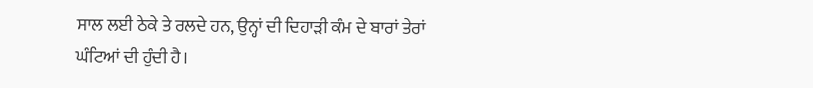ਸਾਲ ਲਈ ਠੇਕੇ ਤੇ ਰਲਦੇ ਹਨ, ਉਨ੍ਹਾਂ ਦੀ ਦਿਹਾੜੀ ਕੰਮ ਦੇ ਬਾਰਾਂ ਤੇਰਾਂ ਘੰਟਿਆਂ ਦੀ ਹੁੰਦੀ ਹੈ।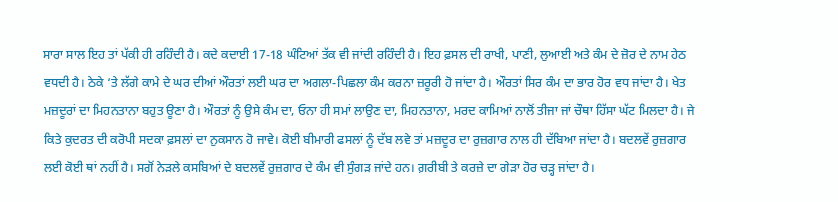ਸਾਰਾ ਸਾਲ ਇਹ ਤਾਂ ਪੱਕੀ ਹੀ ਰਹਿੰਦੀ ਹੈ। ਕਦੇ ਕਦਾਈ 17-18 ਘੰਟਿਆਂ ਤੱਕ ਵੀ ਜਾਂਦੀ ਰਹਿੰਦੀ ਹੈ। ਇਹ ਫ਼ਸਲ ਦੀ ਰਾਖੀ, ਪਾਣੀ, ਲੁਆਈ ਅਤੇ ਕੰਮ ਦੇ ਜ਼ੋਰ ਦੇ ਨਾਮ ਹੇਠ ਵਧਦੀ ਹੈ। ਠੇਕੇ ‘ਤੇ ਲੱਗੇ ਕਾਮੇ ਦੇ ਘਰ ਦੀਆਂ ਔਰਤਾਂ ਲਈ ਘਰ ਦਾ ਅਗਲਾ-ਪਿਛਲਾ ਕੰਮ ਕਰਨਾ ਜ਼ਰੂਰੀ ਹੋ ਜਾਂਦਾ ਹੈ। ਔਰਤਾਂ ਸਿਰ ਕੰਮ ਦਾ ਭਾਰ ਹੋਰ ਵਧ ਜਾਂਦਾ ਹੈ। ਖੇਤ ਮਜ਼ਦੂਰਾਂ ਦਾ ਮਿਹਨਤਾਨਾ ਬਹੁਤ ਊਣਾ ਹੈ। ਔਰਤਾਂ ਨੂੰ ਉਸੇ ਕੰਮ ਦਾ, ਓਨਾ ਹੀ ਸਮਾਂ ਲਾਉਣ ਦਾ, ਮਿਹਨਤਾਨਾ, ਮਰਦ ਕਾਮਿਆਂ ਨਾਲੋਂ ਤੀਜਾ ਜਾਂ ਚੌਥਾ ਹਿੱਸਾ ਘੱਟ ਮਿਲਦਾ ਹੈ। ਜੇ ਕਿਤੇ ਕੁਦਰਤ ਦੀ ਕਰੋਪੀ ਸਦਕਾ ਫ਼ਸਲਾਂ ਦਾ ਨੁਕਸਾਨ ਹੋ ਜਾਵੇ। ਕੋਈ ਬੀਮਾਰੀ ਫਸਲਾਂ ਨੂੰ ਦੱਬ ਲਵੇ ਤਾਂ ਮਜ਼ਦੂਰ ਦਾ ਰੁਜ਼ਗਾਰ ਨਾਲ ਹੀ ਦੱਬਿਆ ਜਾਂਦਾ ਹੈ। ਬਦਲਵੇਂ ਰੁਜ਼ਗਾਰ ਲਈ ਕੋਈ ਥਾਂ ਨਹੀਂ ਹੈ। ਸਗੋਂ ਨੇੜਲੇ ਕਸਬਿਆਂ ਦੇ ਬਦਲਵੇਂ ਰੁਜ਼ਗਾਰ ਦੇ ਕੰਮ ਵੀ ਸੁੰਗੜ ਜਾਂਦੇ ਹਨ। ਗ਼ਰੀਬੀ ਤੇ ਕਰਜ਼ੇ ਦਾ ਗੇੜਾ ਹੋਰ ਚੜ੍ਹ ਜਾਂਦਾ ਹੈ।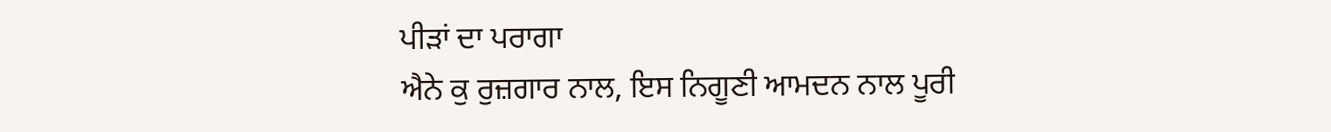ਪੀੜਾਂ ਦਾ ਪਰਾਗਾ
ਐਨੇ ਕੁ ਰੁਜ਼ਗਾਰ ਨਾਲ, ਇਸ ਨਿਗੂਣੀ ਆਮਦਨ ਨਾਲ ਪੂਰੀ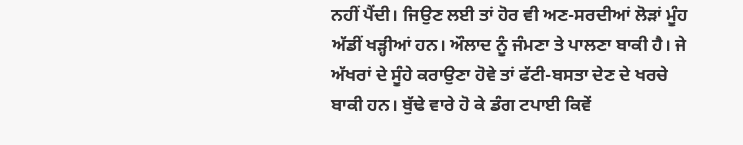ਨਹੀਂ ਪੈਂਦੀ। ਜਿਉਣ ਲਈ ਤਾਂ ਹੋਰ ਵੀ ਅਣ-ਸਰਦੀਆਂ ਲੋੜਾਂ ਮੂੰਹ ਅੱਡੀਂ ਖੜ੍ਹੀਆਂ ਹਨ। ਔਲਾਦ ਨੂੰ ਜੰਮਣਾ ਤੇ ਪਾਲਣਾ ਬਾਕੀ ਹੈ। ਜੇ ਅੱਖਰਾਂ ਦੇ ਸੂੰਹੇ ਕਰਾਉਣਾ ਹੋਵੇ ਤਾਂ ਫੱਟੀ-ਬਸਤਾ ਦੇਣ ਦੇ ਖਰਚੇ ਬਾਕੀ ਹਨ। ਬੁੱਢੇ ਵਾਰੇ ਹੋ ਕੇ ਡੰਗ ਟਪਾਈ ਕਿਵੇਂ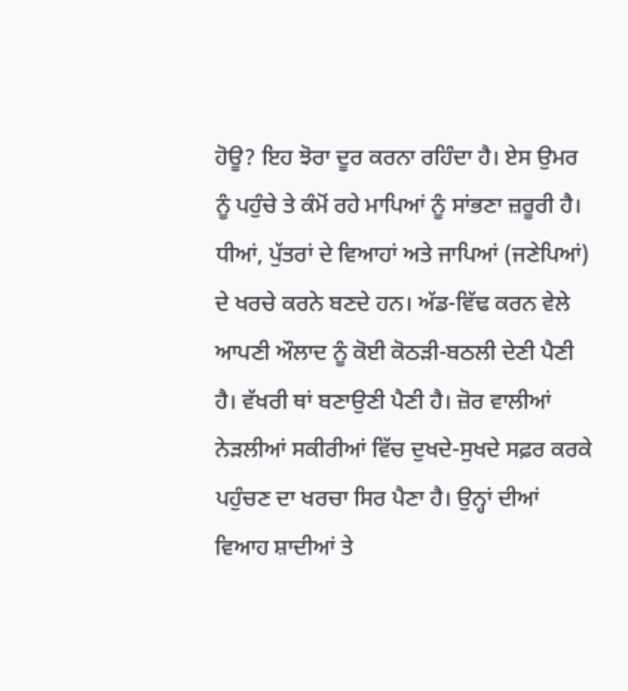ਹੋਊ? ਇਹ ਝੋਰਾ ਦੂਰ ਕਰਨਾ ਰਹਿੰਦਾ ਹੈ। ਏਸ ਉਮਰ ਨੂੰ ਪਹੁੰਚੇ ਤੇ ਕੰਮੋਂ ਰਹੇ ਮਾਪਿਆਂ ਨੂੰ ਸਾਂਭਣਾ ਜ਼ਰੂਰੀ ਹੈ। ਧੀਆਂ, ਪੁੱਤਰਾਂ ਦੇ ਵਿਆਹਾਂ ਅਤੇ ਜਾਪਿਆਂ (ਜਣੇਪਿਆਂ) ਦੇ ਖਰਚੇ ਕਰਨੇ ਬਣਦੇ ਹਨ। ਅੱਡ-ਵਿੱਢ ਕਰਨ ਵੇਲੇ ਆਪਣੀ ਔਲਾਦ ਨੂੰ ਕੋਈ ਕੋਠੜੀ-ਬਠਲੀ ਦੇਣੀ ਪੈਣੀ ਹੈ। ਵੱਖਰੀ ਥਾਂ ਬਣਾਉਣੀ ਪੈਣੀ ਹੈ। ਜ਼ੋਰ ਵਾਲੀਆਂ ਨੇੜਲੀਆਂ ਸਕੀਰੀਆਂ ਵਿੱਚ ਦੁਖਦੇ-ਸੁਖਦੇ ਸਫ਼ਰ ਕਰਕੇ ਪਹੁੰਚਣ ਦਾ ਖਰਚਾ ਸਿਰ ਪੈਣਾ ਹੈ। ਉਨ੍ਹਾਂ ਦੀਆਂ ਵਿਆਹ ਸ਼ਾਦੀਆਂ ਤੇ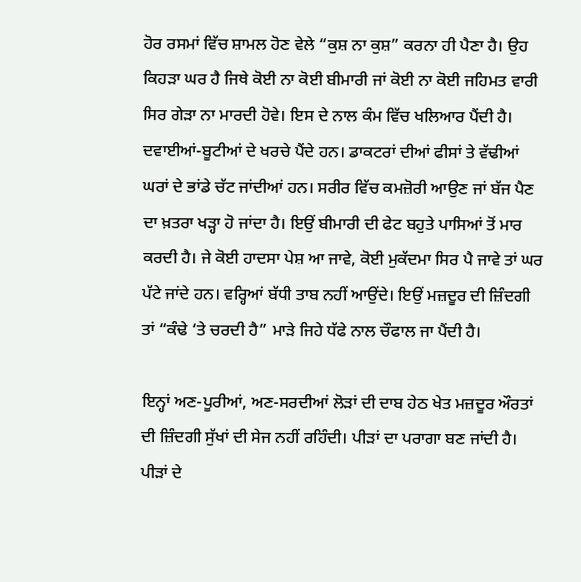ਹੋਰ ਰਸਮਾਂ ਵਿੱਚ ਸ਼ਾਮਲ ਹੋਣ ਵੇਲੇ “ਕੁਸ਼ ਨਾ ਕੁਸ਼” ਕਰਨਾ ਹੀ ਪੈਣਾ ਹੈ। ਉਹ ਕਿਹੜਾ ਘਰ ਹੈ ਜਿਥੇ ਕੋਈ ਨਾ ਕੋਈ ਬੀਮਾਰੀ ਜਾਂ ਕੋਈ ਨਾ ਕੋਈ ਜਹਿਮਤ ਵਾਰੀ ਸਿਰ ਗੇੜਾ ਨਾ ਮਾਰਦੀ ਹੋਵੇ। ਇਸ ਦੇ ਨਾਲ ਕੰਮ ਵਿੱਚ ਖਲਿਆਰ ਪੈਂਦੀ ਹੈ। ਦਵਾਈਆਂ-ਬੂਟੀਆਂ ਦੇ ਖਰਚੇ ਪੈਂਦੇ ਹਨ। ਡਾਕਟਰਾਂ ਦੀਆਂ ਫੀਸਾਂ ਤੇ ਵੱਢੀਆਂ ਘਰਾਂ ਦੇ ਭਾਂਡੇ ਚੱਟ ਜਾਂਦੀਆਂ ਹਨ। ਸਰੀਰ ਵਿੱਚ ਕਮਜ਼ੋਰੀ ਆਉਣ ਜਾਂ ਬੱਜ ਪੈਣ ਦਾ ਖ਼ਤਰਾ ਖੜ੍ਹਾ ਹੋ ਜਾਂਦਾ ਹੈ। ਇਉਂ ਬੀਮਾਰੀ ਦੀ ਫੇਟ ਬਹੁਤੇ ਪਾਸਿਆਂ ਤੋਂ ਮਾਰ ਕਰਦੀ ਹੈ। ਜੇ ਕੋਈ ਹਾਦਸਾ ਪੇਸ਼ ਆ ਜਾਵੇ, ਕੋਈ ਮੁਕੱਦਮਾ ਸਿਰ ਪੈ ਜਾਵੇ ਤਾਂ ਘਰ ਪੱਟੇ ਜਾਂਦੇ ਹਨ। ਵਰ੍ਹਿਆਂ ਬੱਧੀ ਤਾਬ ਨਹੀਂ ਆਉਂਦੇ। ਇਉਂ ਮਜ਼ਦੂਰ ਦੀ ਜ਼ਿੰਦਗੀ ਤਾਂ “ਕੰਢੇ ‘ਤੇ ਚਰਦੀ ਹੈ” ਮਾੜੇ ਜਿਹੇ ਧੱਫੇ ਨਾਲ ਚੌਫਾਲ ਜਾ ਪੈਂਦੀ ਹੈ।

ਇਨ੍ਹਾਂ ਅਣ-ਪੂਰੀਆਂ, ਅਣ-ਸਰਦੀਆਂ ਲੋੜਾਂ ਦੀ ਦਾਬ ਹੇਠ ਖੇਤ ਮਜ਼ਦੂਰ ਔਰਤਾਂ ਦੀ ਜ਼ਿੰਦਗੀ ਸੁੱਖਾਂ ਦੀ ਸੇਜ ਨਹੀਂ ਰਹਿੰਦੀ। ਪੀੜਾਂ ਦਾ ਪਰਾਗਾ ਬਣ ਜਾਂਦੀ ਹੈ। ਪੀੜਾਂ ਦੇ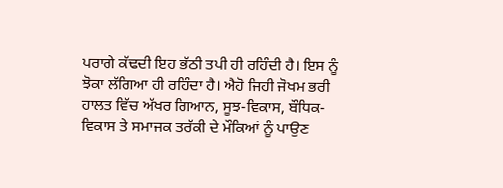ਪਰਾਗੇ ਕੱਢਦੀ ਇਹ ਭੱਠੀ ਤਪੀ ਹੀ ਰਹਿੰਦੀ ਹੈ। ਇਸ ਨੂੰ ਝੋਕਾ ਲੱਗਿਆ ਹੀ ਰਹਿੰਦਾ ਹੈ। ਐਹੋ ਜਿਹੀ ਜੋਖਮ ਭਰੀ ਹਾਲਤ ਵਿੱਚ ਅੱਖਰ ਗਿਆਨ, ਸੂਝ-ਵਿਕਾਸ, ਬੌਧਿਕ-ਵਿਕਾਸ ਤੇ ਸਮਾਜਕ ਤਰੱਕੀ ਦੇ ਮੌਕਿਆਂ ਨੂੰ ਪਾਉਣ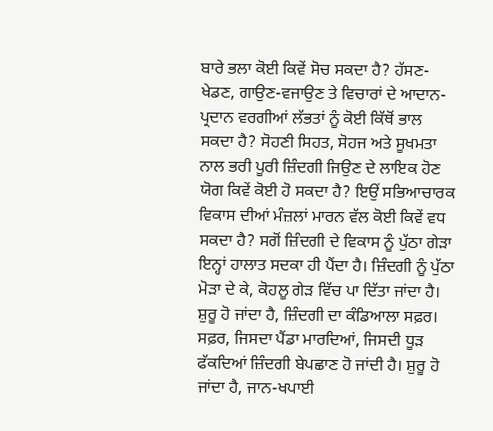ਬਾਰੇ ਭਲਾ ਕੋਈ ਕਿਵੇਂ ਸੋਚ ਸਕਦਾ ਹੈ? ਹੱਸਣ-ਖੇਡਣ, ਗਾਉਣ-ਵਜਾਉਣ ਤੇ ਵਿਚਾਰਾਂ ਦੇ ਆਦਾਨ-ਪ੍ਰਦਾਨ ਵਰਗੀਆਂ ਲੱਭਤਾਂ ਨੂੰ ਕੋਈ ਕਿੱਥੋਂ ਭਾਲ ਸਕਦਾ ਹੈ? ਸੋਹਣੀ ਸਿਹਤ, ਸੋਹਜ ਅਤੇ ਸੂਖਮਤਾ ਨਾਲ ਭਰੀ ਪੂਰੀ ਜ਼ਿੰਦਗੀ ਜਿਉਣ ਦੇ ਲਾਇਕ ਹੋਣ ਯੋਗ ਕਿਵੇਂ ਕੋਈ ਹੋ ਸਕਦਾ ਹੈ? ਇਉਂ ਸਭਿਆਚਾਰਕ ਵਿਕਾਸ ਦੀਆਂ ਮੰਜ਼ਲਾਂ ਮਾਰਨ ਵੱਲ ਕੋਈ ਕਿਵੇਂ ਵਧ ਸਕਦਾ ਹੈ? ਸਗੋਂ ਜ਼ਿੰਦਗੀ ਦੇ ਵਿਕਾਸ ਨੂੰ ਪੁੱਠਾ ਗੇੜਾ ਇਨ੍ਹਾਂ ਹਾਲਾਤ ਸਦਕਾ ਹੀ ਪੈਂਦਾ ਹੈ। ਜ਼ਿੰਦਗੀ ਨੂੰ ਪੁੱਠਾ ਮੋੜਾ ਦੇ ਕੇ, ਕੋਹਲੂ ਗੇੜ ਵਿੱਚ ਪਾ ਦਿੱਤਾ ਜਾਂਦਾ ਹੈ। ਸ਼ੁਰੂ ਹੋ ਜਾਂਦਾ ਹੈ, ਜ਼ਿੰਦਗੀ ਦਾ ਕੰਡਿਆਲਾ ਸਫ਼ਰ। ਸਫ਼ਰ, ਜਿਸਦਾ ਪੈਂਡਾ ਮਾਰਦਿਆਂ, ਜਿਸਦੀ ਧੂੜ ਫੱਕਦਿਆਂ ਜ਼ਿੰਦਗੀ ਬੇਪਛਾਣ ਹੋ ਜਾਂਦੀ ਹੈ। ਸ਼ੁਰੂ ਹੋ ਜਾਂਦਾ ਹੈ, ਜਾਨ-ਖਪਾਈ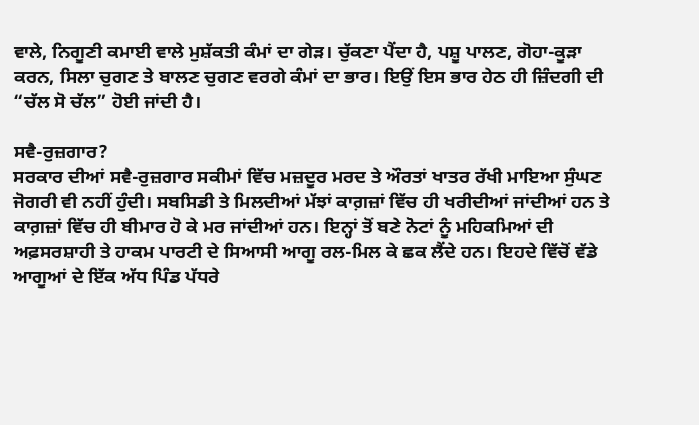ਵਾਲੇ, ਨਿਗੂਣੀ ਕਮਾਈ ਵਾਲੇ ਮੁਸ਼ੱਕਤੀ ਕੰਮਾਂ ਦਾ ਗੇੜ। ਚੁੱਕਣਾ ਪੈਂਦਾ ਹੈ, ਪਸ਼ੂ ਪਾਲਣ, ਗੋਹਾ-ਕੂੜਾ ਕਰਨ, ਸਿਲਾ ਚੁਗਣ ਤੇ ਬਾਲਣ ਚੁਗਣ ਵਰਗੇ ਕੰਮਾਂ ਦਾ ਭਾਰ। ਇਉਂ ਇਸ ਭਾਰ ਹੇਠ ਹੀ ਜ਼ਿੰਦਗੀ ਦੀ “ਚੱਲ ਸੋ ਚੱਲ” ਹੋਈ ਜਾਂਦੀ ਹੈ।

ਸਵੈ-ਰੁਜ਼ਗਾਰ?
ਸਰਕਾਰ ਦੀਆਂ ਸਵੈ-ਰੁਜ਼ਗਾਰ ਸਕੀਮਾਂ ਵਿੱਚ ਮਜ਼ਦੂਰ ਮਰਦ ਤੇ ਔਰਤਾਂ ਖਾਤਰ ਰੱਖੀ ਮਾਇਆ ਸੁੰਘਣ ਜੋਗਰੀ ਵੀ ਨਹੀਂ ਹੁੰਦੀ। ਸਬਸਿਡੀ ਤੇ ਮਿਲਦੀਆਂ ਮੱਝਾਂ ਕਾਗ਼ਜ਼ਾਂ ਵਿੱਚ ਹੀ ਖਰੀਦੀਆਂ ਜਾਂਦੀਆਂ ਹਨ ਤੇ ਕਾਗ਼ਜ਼ਾਂ ਵਿੱਚ ਹੀ ਬੀਮਾਰ ਹੋ ਕੇ ਮਰ ਜਾਂਦੀਆਂ ਹਨ। ਇਨ੍ਹਾਂ ਤੋਂ ਬਣੇ ਨੋਟਾਂ ਨੂੰ ਮਹਿਕਮਿਆਂ ਦੀ ਅਫ਼ਸਰਸ਼ਾਹੀ ਤੇ ਹਾਕਮ ਪਾਰਟੀ ਦੇ ਸਿਆਸੀ ਆਗੂ ਰਲ-ਮਿਲ ਕੇ ਛਕ ਲੈਂਦੇ ਹਨ। ਇਹਦੇ ਵਿੱਚੋਂ ਵੱਡੇ ਆਗੂਆਂ ਦੇ ਇੱਕ ਅੱਧ ਪਿੰਡ ਪੱਧਰੇ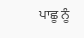ਪਾਛੂ ਨੂੰ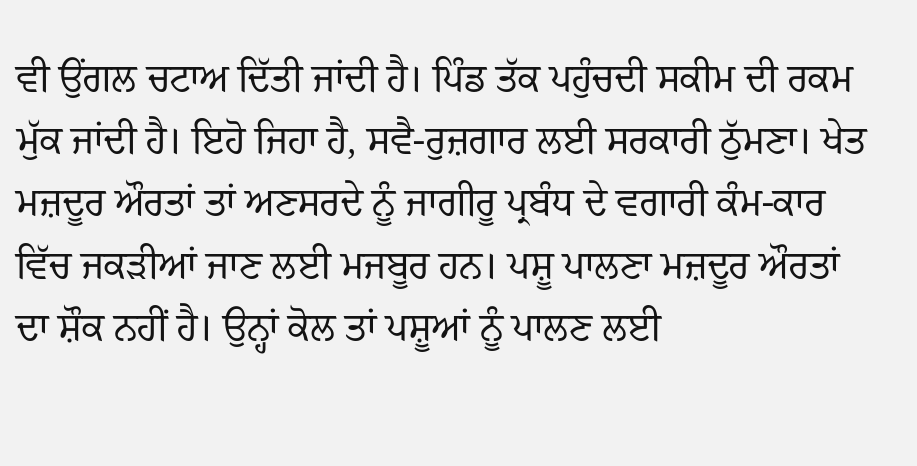ਵੀ ਉਂਗਲ ਚਟਾਅ ਦਿੱਤੀ ਜਾਂਦੀ ਹੈ। ਪਿੰਡ ਤੱਕ ਪਹੁੰਚਦੀ ਸਕੀਮ ਦੀ ਰਕਮ ਮੁੱਕ ਜਾਂਦੀ ਹੈ। ਇਹੋ ਜਿਹਾ ਹੈ, ਸਵੈ-ਰੁਜ਼ਗਾਰ ਲਈ ਸਰਕਾਰੀ ਠੁੱਮਣਾ। ਖੇਤ ਮਜ਼ਦੂਰ ਔਰਤਾਂ ਤਾਂ ਅਣਸਰਦੇ ਨੂੰ ਜਾਗੀਰੂ ਪ੍ਰਬੰਧ ਦੇ ਵਗਾਰੀ ਕੰਮ-ਕਾਰ ਵਿੱਚ ਜਕੜੀਆਂ ਜਾਣ ਲਈ ਮਜਬੂਰ ਹਨ। ਪਸ਼ੂ ਪਾਲਣਾ ਮਜ਼ਦੂਰ ਔਰਤਾਂ ਦਾ ਸ਼ੌਕ ਨਹੀਂ ਹੈ। ਉਨ੍ਹਾਂ ਕੋਲ ਤਾਂ ਪਸ਼ੂਆਂ ਨੂੰ ਪਾਲਣ ਲਈ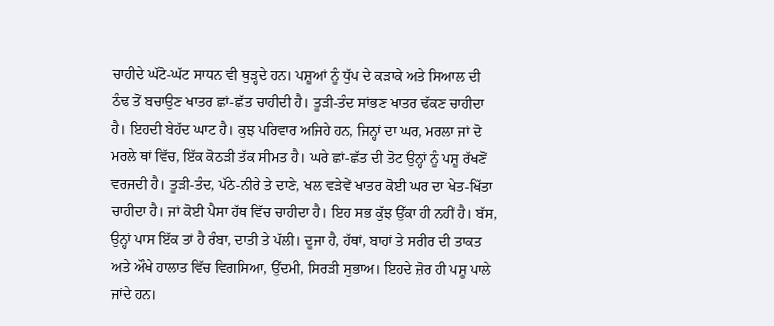ਚਾਹੀਦੇ ਘੱਟੋ-ਘੱਟ ਸਾਧਨ ਵੀ ਥੁੜ੍ਹਦੇ ਹਨ। ਪਸ਼ੂਆਂ ਨੂੰ ਧੁੱਪ ਦੇ ਕੜਾਕੇ ਅਤੇ ਸਿਆਲ ਦੀ ਠੰਢ ਤੋਂ ਬਚਾਉਣ ਖਾਤਰ ਛਾਂ-ਛੱਤ ਚਾਹੀਦੀ ਹੈ। ਤੂੜੀ-ਤੰਦ ਸਾਂਭਣ ਖਾਤਰ ਢੱਕਣ ਚਾਹੀਦਾ ਹੈ। ਇਹਦੀ ਬੇਹੱਦ ਘਾਟ ਹੈ। ਕੁਝ ਪਰਿਵਾਰ ਅਜਿਹੇ ਹਨ, ਜਿਨ੍ਹਾਂ ਦਾ ਘਰ, ਮਰਲਾ ਜਾਂ ਦੋ ਮਰਲੇ ਥਾਂ ਵਿੱਚ, ਇੱਕ ਕੋਠੜੀ ਤੱਕ ਸੀਮਤ ਹੈ। ਘਰੇ ਛਾਂ-ਛੱਤ ਦੀ ਤੋਟ ਉਨ੍ਹਾਂ ਨੂੰ ਪਸ਼ੂ ਰੱਖਣੋਂ ਵਰਜਦੀ ਹੈ। ਤੂੜੀ-ਤੰਦ, ਪੱਠੇ-ਨੀਰੇ ਤੇ ਦਾਣੇ, ਖਲ ਵੜੇਵੇਂ ਖਾਤਰ ਕੋਈ ਘਰ ਦਾ ਖੇਤ-ਖਿੱਤਾ ਚਾਹੀਦਾ ਹੈ। ਜਾਂ ਕੋਈ ਪੈਸਾ ਹੱਥ ਵਿੱਚ ਚਾਹੀਦਾ ਹੈ। ਇਹ ਸਭ ਕੁੱਝ ਉੱਕਾ ਹੀ ਨਹੀਂ ਹੈ। ਬੱਸ, ਉਨ੍ਹਾਂ ਪਾਸ ਇੱਕ ਤਾਂ ਹੈ ਰੰਬਾ, ਦਾਤੀ ਤੇ ਪੱਲੀ। ਦੂਜਾ ਹੈ, ਹੱਥਾਂ, ਬਾਹਾਂ ਤੇ ਸਰੀਰ ਦੀ ਤਾਕਤ ਅਤੇ ਔਖੇ ਹਾਲਾਤ ਵਿੱਚ ਵਿਗਸਿਆ, ਉੱਦਮੀ, ਸਿਰੜੀ ਸੁਭਾਅ। ਇਹਦੇ ਜ਼ੋਰ ਹੀ ਪਸ਼ੂ ਪਾਲੇ ਜਾਂਦੇ ਹਨ।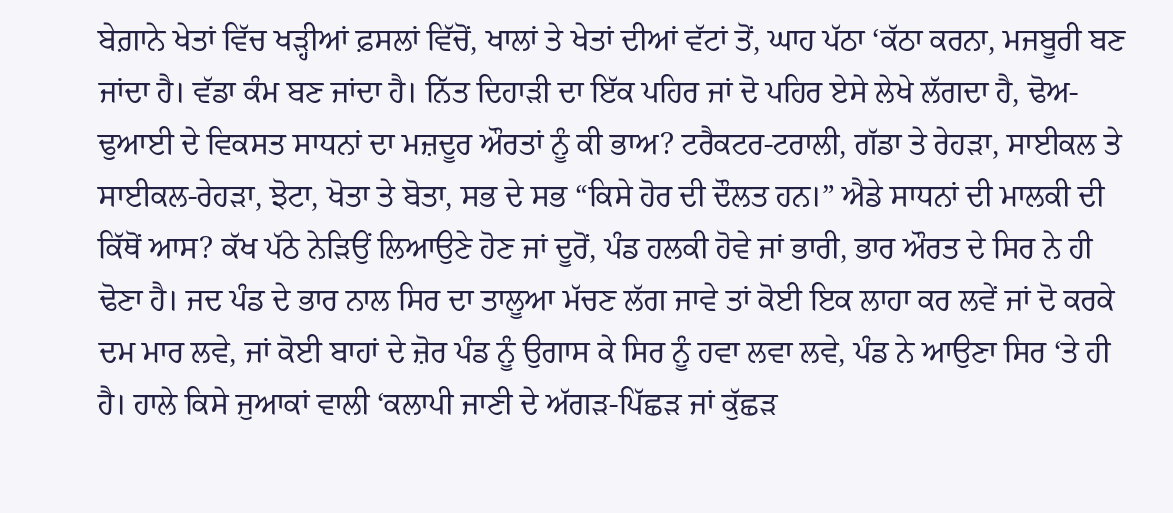ਬੇਗ਼ਾਨੇ ਖੇਤਾਂ ਵਿੱਚ ਖੜ੍ਹੀਆਂ ਫ਼ਸਲਾਂ ਵਿੱਚੋਂ, ਖਾਲਾਂ ਤੇ ਖੇਤਾਂ ਦੀਆਂ ਵੱਟਾਂ ਤੋਂ, ਘਾਹ ਪੱਠਾ ‘ਕੱਠਾ ਕਰਨਾ, ਮਜਬੂਰੀ ਬਣ ਜਾਂਦਾ ਹੈ। ਵੱਡਾ ਕੰਮ ਬਣ ਜਾਂਦਾ ਹੈ। ਨਿੱਤ ਦਿਹਾੜੀ ਦਾ ਇੱਕ ਪਹਿਰ ਜਾਂ ਦੋ ਪਹਿਰ ਏਸੇ ਲੇਖੇ ਲੱਗਦਾ ਹੈ, ਢੋਅ-ਢੁਆਈ ਦੇ ਵਿਕਸਤ ਸਾਧਨਾਂ ਦਾ ਮਜ਼ਦੂਰ ਔਰਤਾਂ ਨੂੰ ਕੀ ਭਾਅ? ਟਰੈਕਟਰ-ਟਰਾਲੀ, ਗੱਡਾ ਤੇ ਰੇਹੜਾ, ਸਾਈਕਲ ਤੇ ਸਾਈਕਲ-ਰੇਹੜਾ, ਝੋਟਾ, ਖੋਤਾ ਤੇ ਬੋਤਾ, ਸਭ ਦੇ ਸਭ “ਕਿਸੇ ਹੋਰ ਦੀ ਦੌਲਤ ਹਨ।” ਐਡੇ ਸਾਧਨਾਂ ਦੀ ਮਾਲਕੀ ਦੀ ਕਿੱਥੋਂ ਆਸ? ਕੱਖ ਪੱਠੇ ਨੇੜਿਉਂ ਲਿਆਉਣੇ ਹੋਣ ਜਾਂ ਦੂਰੋਂ, ਪੰਡ ਹਲਕੀ ਹੋਵੇ ਜਾਂ ਭਾਰੀ, ਭਾਰ ਔਰਤ ਦੇ ਸਿਰ ਨੇ ਹੀ ਢੋਣਾ ਹੈ। ਜਦ ਪੰਡ ਦੇ ਭਾਰ ਨਾਲ ਸਿਰ ਦਾ ਤਾਲੂਆ ਮੱਚਣ ਲੱਗ ਜਾਵੇ ਤਾਂ ਕੋਈ ਇਕ ਲਾਹਾ ਕਰ ਲਵੇਂ ਜਾਂ ਦੋ ਕਰਕੇ ਦਮ ਮਾਰ ਲਵੇ, ਜਾਂ ਕੋਈ ਬਾਹਾਂ ਦੇ ਜ਼ੋਰ ਪੰਡ ਨੂੰ ਉਗਾਸ ਕੇ ਸਿਰ ਨੂੰ ਹਵਾ ਲਵਾ ਲਵੇ, ਪੰਡ ਨੇ ਆਉਣਾ ਸਿਰ ‘ਤੇ ਹੀ ਹੈ। ਹਾਲੇ ਕਿਸੇ ਜੁਆਕਾਂ ਵਾਲੀ ‘ਕਲਾਪੀ ਜਾਣੀ ਦੇ ਅੱਗੜ-ਪਿੱਛੜ ਜਾਂ ਕੁੱਛੜ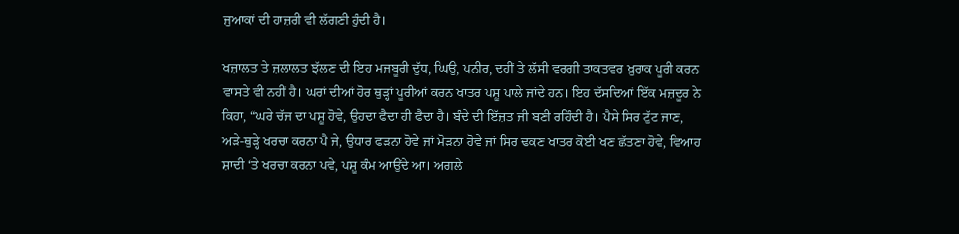ਜੁਆਕਾਂ ਦੀ ਹਾਜ਼ਰੀ ਵੀ ਲੱਗਣੀ ਹੁੰਦੀ ਹੈ।

ਖਜ਼ਾਲਤ ਤੇ ਜ਼ਲਾਲਤ ਝੱਲਣ ਦੀ ਇਹ ਮਜਬੂਰੀ ਦੁੱਧ, ਘਿਉ, ਪਨੀਰ, ਦਹੀਂ ਤੇ ਲੱਸੀ ਵਰਗੀ ਤਾਕਤਵਰ ਖ਼ੁਰਾਕ ਪੂਰੀ ਕਰਨ ਵਾਸਤੇ ਵੀ ਨਹੀਂ ਹੈ। ਘਰਾਂ ਦੀਆਂ ਹੋਰ ਥੁੜ੍ਹਾਂ ਪੂਰੀਆਂ ਕਰਨ ਖਾਤਰ ਪਸ਼ੂ ਪਾਲੇ ਜਾਂਦੇ ਹਨ। ਇਹ ਦੱਸਦਿਆਂ ਇੱਕ ਮਜ਼ਦੂਰ ਨੇ ਕਿਹਾ, “ਘਰੇ ਚੱਜ ਦਾ ਪਸ਼ੂ ਹੋਵੇ, ਉਹਦਾ ਫੈਦਾ ਹੀ ਫੈਦਾ ਹੈ। ਬੰਦੇ ਦੀ ਇੱਜ਼ਤ ਜੀ ਬਣੀ ਰਹਿੰਦੀ ਹੈ। ਪੈਸੇ ਸਿਰ ਟੁੱਟ ਜਾਣ, ਅੜੇ-ਥੁੜ੍ਹੇ ਖਰਚਾ ਕਰਨਾ ਪੈ ਜੇ, ਉਧਾਰ ਫੜਨਾ ਹੋਵੇ ਜਾਂ ਮੋੜਨਾ ਹੋਵੇ ਜਾਂ ਸਿਰ ਢਕਣ ਖਾਤਰ ਕੋਈ ਖਣ ਛੱਤਣਾ ਹੋਵੇ, ਵਿਆਹ ਸ਼ਾਦੀ ‘ਤੇ ਖਰਚਾ ਕਰਨਾ ਪਵੇ, ਪਸ਼ੂ ਕੰਮ ਆਉਂਦੇ ਆ। ਅਗਲੇ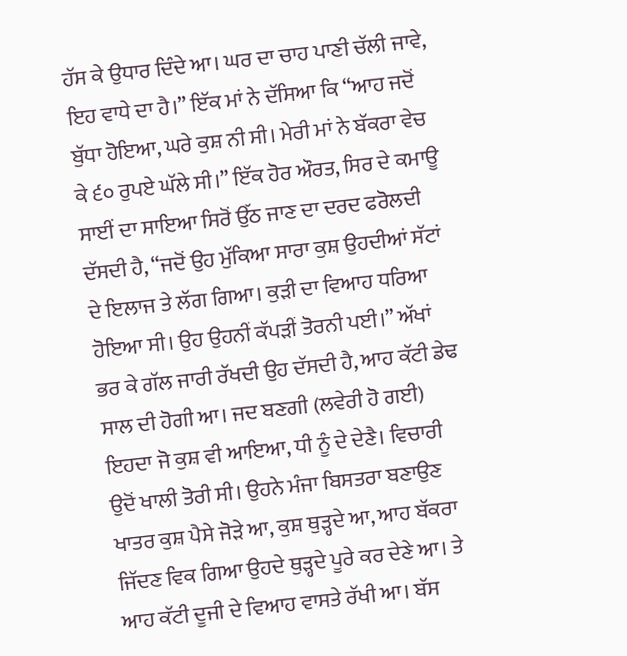ਹੱਸ ਕੇ ਉਧਾਰ ਦਿੰਦੇ ਆ। ਘਰ ਦਾ ਚਾਹ ਪਾਣੀ ਚੱਲੀ ਜਾਵੇ, ਇਹ ਵਾਧੇ ਦਾ ਹੈ।” ਇੱਕ ਮਾਂ ਨੇ ਦੱਸਿਆ ਕਿ “ਆਹ ਜਦੋਂ ਬੁੱਧਾ ਹੋਇਆ, ਘਰੇ ਕੁਸ਼ ਨੀ ਸੀ। ਮੇਰੀ ਮਾਂ ਨੇ ਬੱਕਰਾ ਵੇਚ ਕੇ ੬੦ ਰੁਪਏ ਘੱਲੇ ਸੀ।” ਇੱਕ ਹੋਰ ਔਰਤ, ਸਿਰ ਦੇ ਕਮਾਊ ਸਾਈਂ ਦਾ ਸਾਇਆ ਸਿਰੋਂ ਉੱਠ ਜਾਣ ਦਾ ਦਰਦ ਫਰੋਲਦੀ ਦੱਸਦੀ ਹੈ, “ਜਦੋਂ ਉਹ ਮੁੱਕਿਆ ਸਾਰਾ ਕੁਸ਼ ਉਹਦੀਆਂ ਸੱਟਾਂ ਦੇ ਇਲਾਜ ਤੇ ਲੱਗ ਗਿਆ। ਕੁੜੀ ਦਾ ਵਿਆਹ ਧਰਿਆ ਹੋਇਆ ਸੀ। ਉਹ ਉਹਨੀਂ ਕੱਪੜੀਂ ਤੋਰਨੀ ਪਈ।” ਅੱਖਾਂ ਭਰ ਕੇ ਗੱਲ ਜਾਰੀ ਰੱਖਦੀ ਉਹ ਦੱਸਦੀ ਹੈ, ਆਹ ਕੱਟੀ ਡੇਢ ਸਾਲ ਦੀ ਹੋਗੀ ਆ। ਜਦ ਬਣਗੀ (ਲਵੇਰੀ ਹੋ ਗਈ) ਇਹਦਾ ਜੋ ਕੁਸ਼ ਵੀ ਆਇਆ, ਧੀ ਨੂੰ ਦੇ ਦੇਣੈ। ਵਿਚਾਰੀ ਉਦੋਂ ਖਾਲੀ ਤੋਰੀ ਸੀ। ਉਹਨੇ ਮੰਜਾ ਬਿਸਤਰਾ ਬਣਾਉਣ ਖਾਤਰ ਕੁਸ਼ ਪੈਸੇ ਜੋੜੇ ਆ, ਕੁਸ਼ ਥੁੜ੍ਹਦੇ ਆ, ਆਹ ਬੱਕਰਾ ਜਿੱਦਣ ਵਿਕ ਗਿਆ ਉਹਦੇ ਥੁੜ੍ਹਦੇ ਪੂਰੇ ਕਰ ਦੇਣੇ ਆ। ਤੇ ਆਹ ਕੱਟੀ ਦੂਜੀ ਦੇ ਵਿਆਹ ਵਾਸਤੇ ਰੱਖੀ ਆ। ਬੱਸ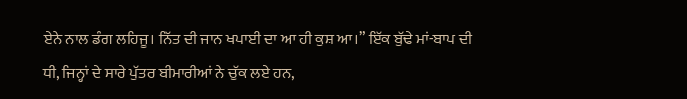ਏਨੇ ਨਾਲ ਡੰਗ ਲਹਿਜੂ। ਨਿੱਤ ਦੀ ਜਾਨ ਖਪਾਈ ਦਾ ਆ ਹੀ ਕੁਸ਼ ਆ।” ਇੱਕ ਬੁੱਢੇ ਮਾਂ-ਬਾਪ ਦੀ ਧੀ, ਜਿਨ੍ਹਾਂ ਦੇ ਸਾਰੇ ਪੁੱਤਰ ਬੀਮਾਰੀਆਂ ਨੇ ਚੁੱਕ ਲਏ ਹਨ,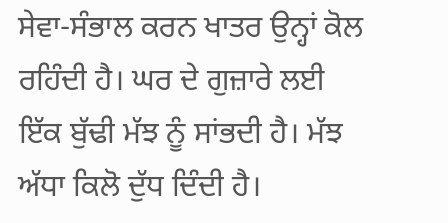ਸੇਵਾ-ਸੰਭਾਲ ਕਰਨ ਖਾਤਰ ਉਨ੍ਹਾਂ ਕੋਲ ਰਹਿੰਦੀ ਹੈ। ਘਰ ਦੇ ਗੁਜ਼ਾਰੇ ਲਈ ਇੱਕ ਬੁੱਢੀ ਮੱਝ ਨੂੰ ਸਾਂਭਦੀ ਹੈ। ਮੱਝ ਅੱਧਾ ਕਿਲੋ ਦੁੱਧ ਦਿੰਦੀ ਹੈ।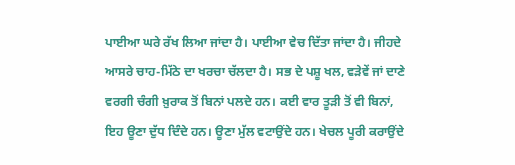ਪਾਈਆ ਘਰੇ ਰੱਖ ਲਿਆ ਜਾਂਦਾ ਹੈ। ਪਾਈਆ ਵੇਚ ਦਿੱਤਾ ਜਾਂਦਾ ਹੈ। ਜੀਹਦੇ ਆਸਰੇ ਚਾਹ-ਮਿੱਠੇ ਦਾ ਖਰਚਾ ਚੱਲਦਾ ਹੈ। ਸਭ ਦੇ ਪਸ਼ੂ ਖਲ, ਵੜੇਵੇਂ ਜਾਂ ਦਾਣੇ ਵਰਗੀ ਚੰਗੀ ਖ਼ੁਰਾਕ ਤੋਂ ਬਿਨਾਂ ਪਲਦੇ ਹਨ। ਕਈ ਵਾਰ ਤੂੜੀ ਤੋਂ ਵੀ ਬਿਨਾਂ, ਇਹ ਊਣਾ ਦੁੱਧ ਦਿੰਦੇ ਹਨ। ਊਣਾ ਮੁੱਲ ਵਟਾਉਂਦੇ ਹਨ। ਖੇਚਲ ਪੂਰੀ ਕਰਾਉਂਦੇ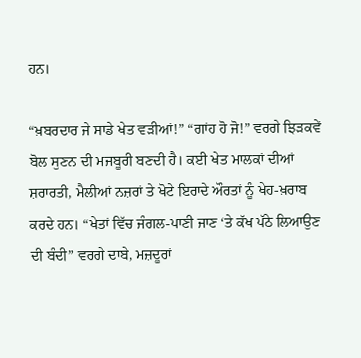ਹਨ।

“ਖ਼ਬਰਦਾਰ ਜੇ ਸਾਡੇ ਖੇਤ ਵੜੀਆਂ!” “ਗਾਂਹ ਹੋ ਜੋ!” ਵਰਗੇ ਝਿੜਕਵੇਂ ਬੋਲ ਸੁਣਨ ਦੀ ਮਜਬੂਰੀ ਬਣਦੀ ਹੈ। ਕਈ ਖੇਤ ਮਾਲਕਾਂ ਦੀਆਂ ਸ਼ਰਾਰਤੀ, ਮੈਲੀਆਂ ਨਜ਼ਰਾਂ ਤੇ ਖੋਟੇ ਇਰਾਦੇ ਔਰਤਾਂ ਨੂੰ ਖੇਹ-ਖ਼ਰਾਬ ਕਰਦੇ ਹਨ। “ਖੇਤਾਂ ਵਿੱਚ ਜੰਗਲ-ਪਾਣੀ ਜਾਣ ‘ਤੇ ਕੱਖ ਪੱਠੇ ਲਿਆਉਣ ਦੀ ਬੰਦੀ” ਵਰਗੇ ਦਾਬੇ, ਮਜ਼ਦੂਰਾਂ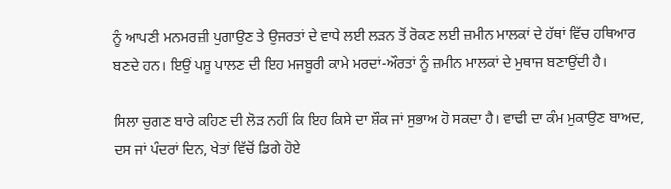ਨੂੰ ਆਪਣੀ ਮਨਮਰਜ਼ੀ ਪੁਗਾਉਣ ਤੇ ਉਜਰਤਾਂ ਦੇ ਵਾਧੇ ਲਈ ਲੜਨ ਤੋਂ ਰੋਕਣ ਲਈ ਜ਼ਮੀਨ ਮਾਲਕਾਂ ਦੇ ਹੱਥਾਂ ਵਿੱਚ ਹਥਿਆਰ ਬਣਦੇ ਹਨ। ਇਉਂ ਪਸ਼ੂ ਪਾਲਣ ਦੀ ਇਹ ਮਜਬੂਰੀ ਕਾਮੇ ਮਰਦਾਂ-ਔਰਤਾਂ ਨੂੰ ਜ਼ਮੀਨ ਮਾਲਕਾਂ ਦੇ ਮੁਥਾਜ ਬਣਾਉਂਦੀ ਹੈ।

ਸਿਲਾ ਚੁਗਣ ਬਾਰੇ ਕਹਿਣ ਦੀ ਲੋੜ ਨਹੀਂ ਕਿ ਇਹ ਕਿਸੇ ਦਾ ਸ਼ੌਕ ਜਾਂ ਸੁਭਾਅ ਹੋ ਸਕਦਾ ਹੈ। ਵਾਢੀ ਦਾ ਕੰਮ ਮੁਕਾਉਣ ਬਾਅਦ, ਦਸ ਜਾਂ ਪੰਦਰਾਂ ਦਿਨ, ਖੇਤਾਂ ਵਿੱਚੋਂ ਡਿਗੇ ਹੋਏ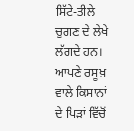ਸਿੱਟੇ-ਤੀਲੇ ਚੁਗਣ ਦੇ ਲੇਖੇ ਲੱਗਦੇ ਹਨ। ਆਪਣੇ ਰਸੂਖ਼ ਵਾਲੇ ਕਿਸਾਨਾਂ ਦੇ ਪਿੜਾਂ ਵਿੱਚੋਂ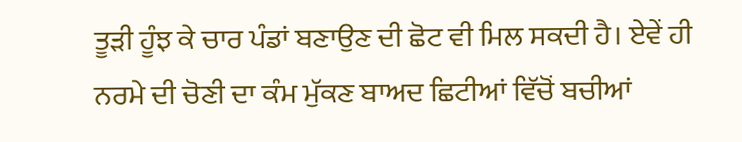ਤੂੜੀ ਹੂੰਝ ਕੇ ਚਾਰ ਪੰਡਾਂ ਬਣਾਉਣ ਦੀ ਛੋਟ ਵੀ ਮਿਲ ਸਕਦੀ ਹੈ। ਏਵੇਂ ਹੀ ਨਰਮੇ ਦੀ ਚੋਣੀ ਦਾ ਕੰਮ ਮੁੱਕਣ ਬਾਅਦ ਛਿਟੀਆਂ ਵਿੱਚੋਂ ਬਚੀਆਂ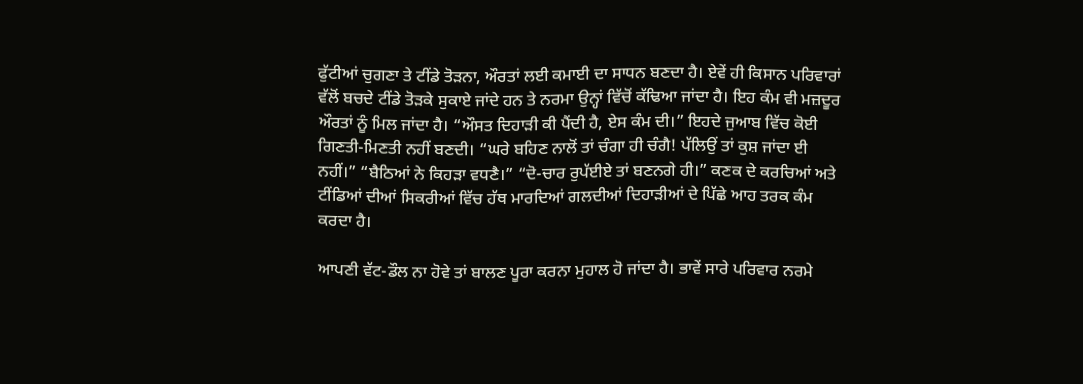ਫੁੱਟੀਆਂ ਚੁਗਣਾ ਤੇ ਟੀਂਡੇ ਤੋੜਨਾ, ਔਰਤਾਂ ਲਈ ਕਮਾਈ ਦਾ ਸਾਧਨ ਬਣਦਾ ਹੈ। ਏਵੇਂ ਹੀ ਕਿਸਾਨ ਪਰਿਵਾਰਾਂ ਵੱਲੋਂ ਬਚਦੇ ਟੀਂਡੇ ਤੋੜਕੇ ਸੁਕਾਏ ਜਾਂਦੇ ਹਨ ਤੇ ਨਰਮਾ ਉਨ੍ਹਾਂ ਵਿੱਚੋਂ ਕੱਢਿਆ ਜਾਂਦਾ ਹੈ। ਇਹ ਕੰਮ ਵੀ ਮਜ਼ਦੂਰ ਔਰਤਾਂ ਨੂੰ ਮਿਲ ਜਾਂਦਾ ਹੈ। “ਔਸਤ ਦਿਹਾੜੀ ਕੀ ਪੈਂਦੀ ਹੈ, ਏਸ ਕੰਮ ਦੀ।” ਇਹਦੇ ਜੁਆਬ ਵਿੱਚ ਕੋਈ ਗਿਣਤੀ-ਮਿਣਤੀ ਨਹੀਂ ਬਣਦੀ। “ਘਰੇ ਬਹਿਣ ਨਾਲੋਂ ਤਾਂ ਚੰਗਾ ਹੀ ਚੰਗੈ! ਪੱਲਿਉਂ ਤਾਂ ਕੁਸ਼ ਜਾਂਦਾ ਈ ਨਹੀਂ।” “ਬੈਠਿਆਂ ਨੇ ਕਿਹੜਾ ਵਧਣੈ।” “ਦੋ-ਚਾਰ ਰੁਪੱਈਏ ਤਾਂ ਬਣਨਗੇ ਹੀ।” ਕਣਕ ਦੇ ਕਰਚਿਆਂ ਅਤੇ ਟੀਂਡਿਆਂ ਦੀਆਂ ਸਿਕਰੀਆਂ ਵਿੱਚ ਹੱਥ ਮਾਰਦਿਆਂ ਗਲਦੀਆਂ ਦਿਹਾੜੀਆਂ ਦੇ ਪਿੱਛੇ ਆਹ ਤਰਕ ਕੰਮ ਕਰਦਾ ਹੈ।

ਆਪਣੀ ਵੱਟ-ਡੌਲ ਨਾ ਹੋਵੇ ਤਾਂ ਬਾਲਣ ਪੂਰਾ ਕਰਨਾ ਮੁਹਾਲ ਹੋ ਜਾਂਦਾ ਹੈ। ਭਾਵੇਂ ਸਾਰੇ ਪਰਿਵਾਰ ਨਰਮੇ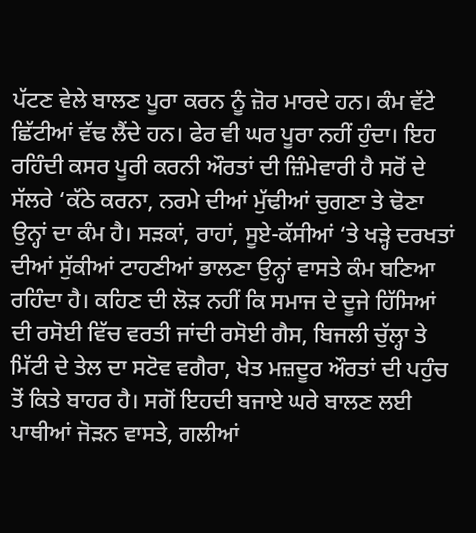ਪੱਟਣ ਵੇਲੇ ਬਾਲਣ ਪੂਰਾ ਕਰਨ ਨੂੰ ਜ਼ੋਰ ਮਾਰਦੇ ਹਨ। ਕੰਮ ਵੱਟੇ ਛਿੱਟੀਆਂ ਵੱਢ ਲੈਂਦੇ ਹਨ। ਫੇਰ ਵੀ ਘਰ ਪੂਰਾ ਨਹੀਂ ਹੁੰਦਾ। ਇਹ ਰਹਿੰਦੀ ਕਸਰ ਪੂਰੀ ਕਰਨੀ ਔਰਤਾਂ ਦੀ ਜ਼ਿੰਮੇਵਾਰੀ ਹੈ ਸਰੋਂ ਦੇ ਸੱਲਰੇ ‘ਕੱਠੇ ਕਰਨਾ, ਨਰਮੇ ਦੀਆਂ ਮੁੱਢੀਆਂ ਚੁਗਣਾ ਤੇ ਢੋਣਾ ਉਨ੍ਹਾਂ ਦਾ ਕੰਮ ਹੈ। ਸੜਕਾਂ, ਰਾਹਾਂ, ਸੂਏ-ਕੱਸੀਆਂ ‘ਤੇ ਖੜ੍ਹੇ ਦਰਖਤਾਂ ਦੀਆਂ ਸੁੱਕੀਆਂ ਟਾਹਣੀਆਂ ਭਾਲਣਾ ਉਨ੍ਹਾਂ ਵਾਸਤੇ ਕੰਮ ਬਣਿਆ ਰਹਿੰਦਾ ਹੈ। ਕਹਿਣ ਦੀ ਲੋੜ ਨਹੀਂ ਕਿ ਸਮਾਜ ਦੇ ਦੂਜੇ ਹਿੱਸਿਆਂ ਦੀ ਰਸੋਈ ਵਿੱਚ ਵਰਤੀ ਜਾਂਦੀ ਰਸੋਈ ਗੈਸ, ਬਿਜਲੀ ਚੁੱਲ੍ਹਾ ਤੇ ਮਿੱਟੀ ਦੇ ਤੇਲ ਦਾ ਸਟੋਵ ਵਗੈਰਾ, ਖੇਤ ਮਜ਼ਦੂਰ ਔਰਤਾਂ ਦੀ ਪਹੁੰਚ ਤੋਂ ਕਿਤੇ ਬਾਹਰ ਹੈ। ਸਗੋਂ ਇਹਦੀ ਬਜਾਏ ਘਰੇ ਬਾਲਣ ਲਈ ਪਾਥੀਆਂ ਜੋੜਨ ਵਾਸਤੇ, ਗਲੀਆਂ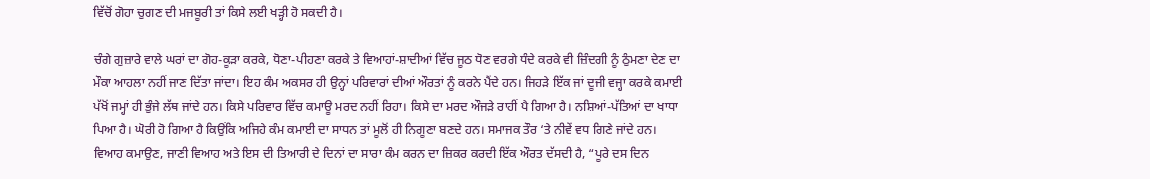ਵਿੱਚੋਂ ਗੋਹਾ ਚੁਗਣ ਦੀ ਮਜਬੂਰੀ ਤਾਂ ਕਿਸੇ ਲਈ ਖੜ੍ਹੀ ਹੋ ਸਕਦੀ ਹੈ।

ਚੰਗੇ ਗੁਜ਼ਾਰੇ ਵਾਲੇ ਘਰਾਂ ਦਾ ਗੋਹ-ਕੂੜਾ ਕਰਕੇ, ਧੋਣਾ-ਪੀਹਣਾ ਕਰਕੇ ਤੇ ਵਿਆਹਾਂ-ਸ਼ਾਦੀਆਂ ਵਿੱਚ ਜੂਠ ਧੋਣ ਵਰਗੇ ਧੰਦੇ ਕਰਕੇ ਵੀ ਜ਼ਿੰਦਗੀ ਨੂੰ ਠੁੰਮਣਾ ਦੇਣ ਦਾ ਮੌਕਾ ਆਹਲਾ ਨਹੀਂ ਜਾਣ ਦਿੱਤਾ ਜਾਂਦਾ। ਇਹ ਕੰਮ ਅਕਸਰ ਹੀ ਉਨ੍ਹਾਂ ਪਰਿਵਾਰਾਂ ਦੀਆਂ ਔਰਤਾਂ ਨੂੰ ਕਰਨੇ ਪੈਂਦੇ ਹਨ। ਜਿਹੜੇ ਇੱਕ ਜਾਂ ਦੂਜੀ ਵਜ੍ਹਾ ਕਰਕੇ ਕਮਾਈ ਪੱਖੋਂ ਜਮ੍ਹਾਂ ਹੀ ਭੁੰਜੇ ਲੱਥ ਜਾਂਦੇ ਹਨ। ਕਿਸੇ ਪਰਿਵਾਰ ਵਿੱਚ ਕਮਾਊ ਮਰਦ ਨਹੀਂ ਰਿਹਾ। ਕਿਸੇ ਦਾ ਮਰਦ ਔਜੜੇ ਰਾਹੀਂ ਪੈ ਗਿਆ ਹੈ। ਨਸ਼ਿਆਂ-ਪੱਤਿਆਂ ਦਾ ਖਾਧਾ ਪਿਆ ਹੈ। ਘੋਰੀ ਹੋ ਗਿਆ ਹੈ ਕਿਉਂਕਿ ਅਜਿਹੇ ਕੰਮ ਕਮਾਈ ਦਾ ਸਾਧਨ ਤਾਂ ਮੂਲੋਂ ਹੀ ਨਿਗੂਣਾ ਬਣਦੇ ਹਨ। ਸਮਾਜਕ ਤੌਰ ‘ਤੇ ਨੀਵੇਂ ਵਧ ਗਿਣੇ ਜਾਂਦੇ ਹਨ। ਵਿਆਹ ਕਮਾਉਣ, ਜਾਣੀ ਵਿਆਹ ਅਤੇ ਇਸ ਦੀ ਤਿਆਰੀ ਦੇ ਦਿਨਾਂ ਦਾ ਸਾਰਾ ਕੰਮ ਕਰਨ ਦਾ ਜ਼ਿਕਰ ਕਰਦੀ ਇੱਕ ਔਰਤ ਦੱਸਦੀ ਹੈ, “ਪੂਰੇ ਦਸ ਦਿਨ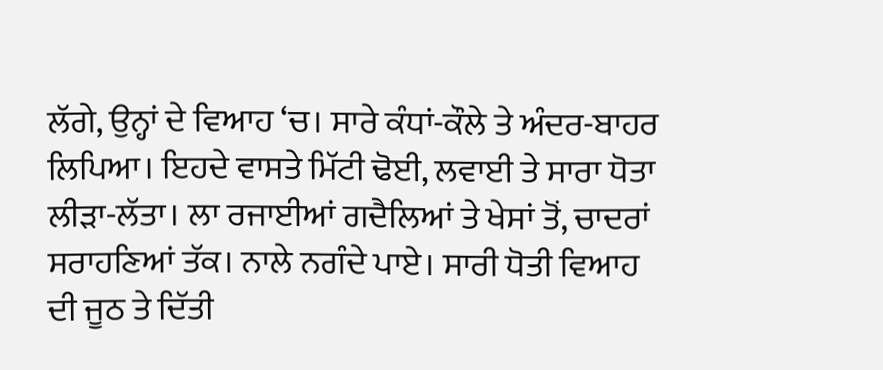ਲੱਗੇ, ਉਨ੍ਹਾਂ ਦੇ ਵਿਆਹ ‘ਚ। ਸਾਰੇ ਕੰਧਾਂ-ਕੌਲੇ ਤੇ ਅੰਦਰ-ਬਾਹਰ ਲਿਪਿਆ। ਇਹਦੇ ਵਾਸਤੇ ਮਿੱਟੀ ਢੋਈ, ਲਵਾਈ ਤੇ ਸਾਰਾ ਧੋਤਾ ਲੀੜਾ-ਲੱਤਾ। ਲਾ ਰਜਾਈਆਂ ਗਦੈਲਿਆਂ ਤੇ ਖੇਸਾਂ ਤੋਂ, ਚਾਦਰਾਂ ਸਰਾਹਣਿਆਂ ਤੱਕ। ਨਾਲੇ ਨਗੰਦੇ ਪਾਏ। ਸਾਰੀ ਧੋਤੀ ਵਿਆਹ ਦੀ ਜੂਠ ਤੇ ਦਿੱਤੀ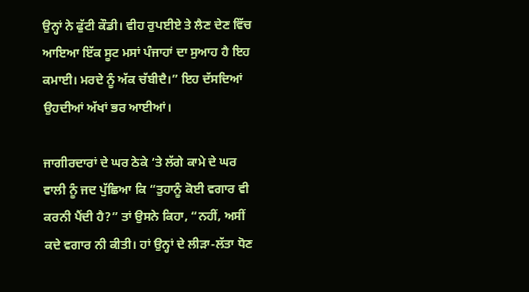ਉਨ੍ਹਾਂ ਨੇ ਫੁੱਟੀ ਕੌਡੀ। ਵੀਹ ਰੁਪਈਏ ਤੇ ਲੈਣ ਦੇਣ ਵਿੱਚ ਆਇਆ ਇੱਕ ਸੂਟ ਮਸਾਂ ਪੰਜਾਹਾਂ ਦਾ ਸੁਆਹ ਹੈ ਇਹ ਕਮਾਈ। ਮਰਦੇ ਨੂੰ ਅੱਕ ਚੱਬੀਦੈ।” ਇਹ ਦੱਸਦਿਆਂ ਉਹਦੀਆਂ ਅੱਖਾਂ ਭਰ ਆਈਆਂ।

ਜਾਗੀਰਦਾਰਾਂ ਦੇ ਘਰ ਠੇਕੇ ‘ਤੇ ਲੱਗੇ ਕਾਮੇ ਦੇ ਘਰ ਵਾਲੀ ਨੂੰ ਜਦ ਪੁੱਛਿਆ ਕਿ “ਤੁਹਾਨੂੰ ਕੋਈ ਵਗਾਰ ਵੀ ਕਰਨੀ ਪੈਂਦੀ ਹੈ?” ਤਾਂ ਉਸਨੇ ਕਿਹਾ, “ਨਹੀਂ, ਅਸੀਂ ਕਦੇ ਵਗਾਰ ਨੀ ਕੀਤੀ। ਹਾਂ ਉਨ੍ਹਾਂ ਦੇ ਲੀੜਾ-ਲੱਤਾ ਧੋਣ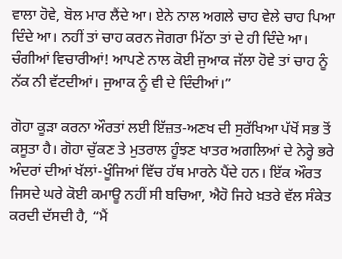ਵਾਲਾ ਹੋਵੇ, ਬੋਲ ਮਾਰ ਲੈਂਦੇ ਆ। ਏਨੇ ਨਾਲ ਅਗਲੇ ਚਾਹ ਵੇਲੇ ਚਾਹ ਪਿਆ ਦਿੰਦੇ ਆ। ਨਹੀਂ ਤਾਂ ਚਾਹ ਕਰਨ ਜੋਗਰਾ ਮਿੱਠਾ ਤਾਂ ਦੇ ਹੀ ਦਿੰਦੇ ਆ। ਚੰਗੀਆਂ ਵਿਚਾਰੀਆਂ! ਆਪਣੇ ਨਾਲ ਕੋਈ ਜੁਆਕ ਜੱਲਾ ਹੋਵੇ ਤਾਂ ਚਾਹ ਨੂੰ ਨੱਕ ਨੀ ਵੱਟਦੀਆਂ। ਜੁਆਕ ਨੂੰ ਵੀ ਦੇ ਦਿੰਦੀਆਂ।”

ਗੋਹਾ ਕੂੜਾ ਕਰਨਾ ਔਰਤਾਂ ਲਈ ਇੱਜ਼ਤ-ਅਣਖ ਦੀ ਸੁਰੱਖਿਆ ਪੱਖੋਂ ਸਭ ਤੋਂ ਕਸੂਤਾ ਹੈ। ਗੋਹਾ ਚੁੱਕਣ ਤੇ ਮੁਤਰਾਲ ਹੂੰਝਣ ਖਾਤਰ ਅਗਲਿਆਂ ਦੇ ਨੇਰ੍ਹੇ ਭਰੇ ਅੰਦਰਾਂ ਦੀਆਂ ਖੱਲਾਂ-ਖੂੰਜਿਆਂ ਵਿੱਚ ਹੱਥ ਮਾਰਨੇ ਪੈਂਦੇ ਹਨ। ਇੱਕ ਔਰਤ ਜਿਸਦੇ ਘਰੇ ਕੋਈ ਕਮਾਊ ਨਹੀਂ ਸੀ ਬਚਿਆ, ਐਹੋ ਜਿਹੇ ਖ਼ਤਰੇ ਵੱਲ ਸੰਕੇਤ ਕਰਦੀ ਦੱਸਦੀ ਹੈ, “ਮੈਂ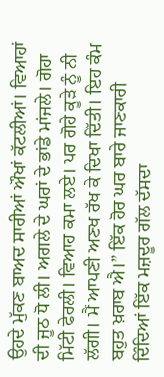ਉਹਦੇ ਮੁੱਕਣ ਬਾਅਦ ਸਾਰੀਆਂ ਔਖਾਂ ਕੱਟਲੀਆਂ। ਵਿਆਹਾਂ ਦੀ ਜੂਠ ਧੋ ਲੀ। ਅਗਲੇ ਦੇ ਘਰਾਂ ਦੇ ਭਾਂਡੇ ਮਾਂਜਲੇ। ਗੋਹਾ ਮਿੱਟੀ ਫੇਰਲੀ। ਵਿਆਹ ਕਮਾ ਲਏ। ਪਰ ਗੋਹੇ ਕੂੜੇ ਨੂੰ ਨੀ ਲੱਗੀ। ਮੈਂ ਆਪਣੀ ਅਣਖ ਰੱਖ ਕੇ ਦਿਖਾ ਦਿੱਤੀ। ਇਹ ਕੰਮ ਬਹੁਤ ਖ਼ਰਾਬ ਐ।” ਇੱਕ ਹੋਰ ਘਰ ਬਾਰੇ ਜਾਣਕਾਰੀ ਦਿੰਦਿਆਂ ਇੱਕ ਮਜ਼ਦੂਰ ਗੱਲ ਦੱਸਦਾ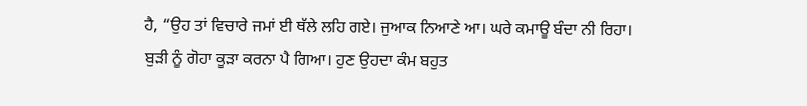ਹੈ, “ਉਹ ਤਾਂ ਵਿਚਾਰੇ ਜਮਾਂ ਈ ਥੱਲੇ ਲਹਿ ਗਏ। ਜੁਆਕ ਨਿਆਣੇ ਆ। ਘਰੇ ਕਮਾਊ ਬੰਦਾ ਨੀ ਰਿਹਾ। ਬੁੜੀ ਨੂੰ ਗੋਹਾ ਕੂੜਾ ਕਰਨਾ ਪੈ ਗਿਆ। ਹੁਣ ਉਹਦਾ ਕੰਮ ਬਹੁਤ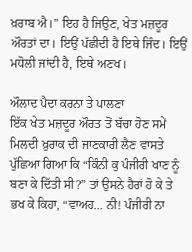ਖ਼ਰਾਬ ਐ।” ਇਹ ਹੈ ਜਿਉਣ, ਖੇਤ ਮਜ਼ਦੂਰ ਔਰਤਾਂ ਦਾ। ਇਉਂ ਪੱਛੀਦੀ ਹੈ ਇਥੇ ਜਿੰਦ। ਇਉਂ ਮਧੋਲੀ ਜਾਂਦੀ ਹੈ, ਇਥੇ ਅਣਖ।

ਔਲਾਦ ਪੈਦਾ ਕਰਨਾ ਤੇ ਪਾਲਣਾ
ਇੱਕ ਖੇਤ ਮਜ਼ਦੂਰ ਔਰਤ ਤੋਂ ਬੱਚਾ ਹੋਣ ਸਮੇਂ ਮਿਲਦੀ ਖ਼ੁਰਾਕ ਦੀ ਜਾਣਕਾਰੀ ਲੈਣ ਵਾਸਤੇ ਪੁੱਛਿਆ ਗਿਆ ਕਿ “ਕਿੰਨੀ ਕੁ ਪੰਜੀਰੀ ਖਾਣ ਨੂੰ ਬਣਾ ਕੇ ਦਿੱਤੀ ਸੀ?” ਤਾਂ ਉਸਨੇ ਹੈਰਾਂ ਹੋ ਕੇ ਤੇ ਭਖ ਕੇ ਕਿਹਾ, “ਵਾਅਹ… ਨੀ! ਪੰਜੀਰੀ ਨਾ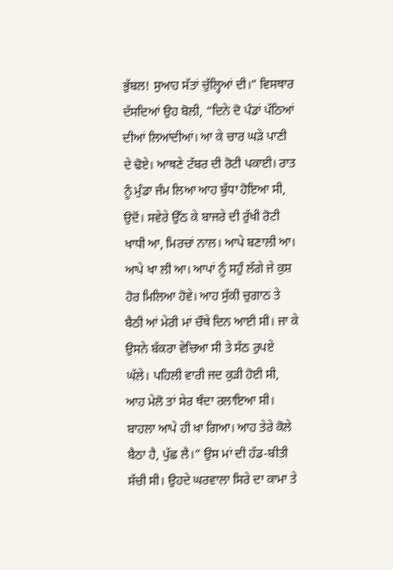ਭੁੱਬਲ! ਸੁਆਹ ਸੱਤਾਂ ਚੁੱਲ੍ਹਿਆਂ ਦੀ।” ਵਿਸਥਾਰ ਦੱਸਦਿਆਂ ਉਹ ਬੋਲੀ, “ਦਿਨੇ ਦੋ ਪੰਡਾਂ ਪੱਠਿਆਂ ਦੀਆਂ ਲਿਆਂਦੀਆਂ। ਆ ਕੇ ਚਾਰ ਘੜੇ ਪਾਣੀ ਦੇ ਢੋਏ। ਆਥਣੇ ਟੱਬਰ ਦੀ ਰੋਟੀ ਪਕਾਈ। ਰਾਤ ਨੂੰ ਮੁੰਡਾ ਜੰਮ ਲਿਆ ਆਹ ਬੁੱਧਾ ਹੋਇਆ ਸੀ, ਉਦੋਂ। ਸਵੇਰੇ ਉੱਠ ਕੇ ਬਾਜਰੇ ਦੀ ਰੁੱਖੀ ਰੋਟੀ ਖਾਧੀ ਆ, ਮਿਰਚਾਂ ਨਾਲ। ਆਪੇ ਬਣਾਲੀ ਆ। ਆਪੇ ਖਾ ਲੀ ਆ। ਆਪਾਂ ਨੂੰ ਸਹੁੰ ਲੱਗੇ ਜੇ ਕੁਸ਼ ਹੋਰ ਮਿਲਿਆ ਹੋਵੇ। ਆਹ ਸੁੱਕੀ ਚੁਗਾਠ ਤੇ ਬੈਠੀ ਆਂ ਮੇਰੀ ਮਾਂ ਚੌਥੇ ਦਿਨ ਆਈ ਸੀ। ਜਾ ਕੇ ਉਸਨੇ ਬੱਕਰਾ ਵੇਚਿਆ ਸੀ ਤੇ ਸੱਠ ਰੁਪਏ ਘੱਲੇ। ਪਹਿਲੀ ਵਾਰੀ ਜਦ ਕੁੜੀ ਹੋਈ ਸੀ, ਆਹ ਮੇਲੋ ਤਾਂ ਸੇਰ ਥੰਦਾ ਰਲਾਇਆ ਸੀ। ਬਾਹਲਾ ਆਪੇ ਹੀ ਖਾ ਗਿਆ। ਆਹ ਤੇਰੇ ਕੋਲੇ ਬੈਠਾ ਹੈ, ਪੁੱਛ ਲੈ।” ਉਸ ਮਾਂ ਦੀ ਹੱਡ-ਬੀਤੀ ਸੱਚੀ ਸੀ। ਉਹਦੇ ਘਰਵਾਲਾ ਸਿਰੇ ਦਾ ਕਾਮਾ ਤੇ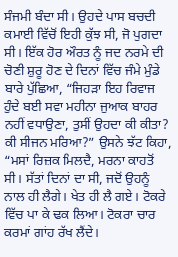ਸੰਜਮੀ ਬੰਦਾ ਸੀ। ਉਹਦੇ ਪਾਸ ਬਚਦੀ ਕਮਾਈ ਵਿੱਚੋਂ ਇਹੀ ਕੁੱਝ ਸੀ, ਜੋ ਪੁਗਦਾ ਸੀ। ਇੱਕ ਹੋਰ ਔਰਤ ਨੂੰ ਜਦ ਨਰਮੇ ਦੀ ਚੋਣੀ ਸ਼ੁਰੂ ਹੋਣ ਦੇ ਦਿਨਾਂ ਵਿੱਚ ਜੰਮੇ ਮੁੰਡੇ ਬਾਰੇ ਪੁੱਛਿਆ, “ਜਿਹੜਾ ਇਹ ਰਿਵਾਜ ਹੁੰਦੇ ਬਈ ਸਵਾ ਮਹੀਨਾ ਜੁਆਕ ਬਾਹਰ ਨਹੀਂ ਵਧਾਉਣਾ, ਤੁਸੀਂ ਉਹਦਾ ਕੀ ਕੀਤਾ? ਕੀ ਸੀਜਨ ਮਰਿਆ?” ਉਸਨੇ ਝੱਟ ਕਿਹਾ, “ਮਸਾਂ ਰਿਜ਼ਕ ਮਿਲਦੈ, ਮਰਨਾ ਕਾਹਤੋਂ ਸੀ। ਸੱਤਾਂ ਦਿਨਾਂ ਦਾ ਸੀ, ਜਦੋਂ ਉਹਨੂੰ ਨਾਲ ਹੀ ਲੈਗੇ। ਖੇਤ ਹੀ ਲੈ ਗਏ। ਟੋਕਰੇ ਵਿੱਚ ਪਾ ਕੇ ਢਕ ਲਿਆ। ਟੋਕਰਾ ਚਾਰ ਕਰਮਾਂ ਗਾਂਹ ਰੱਖ ਲੈਂਦੇ।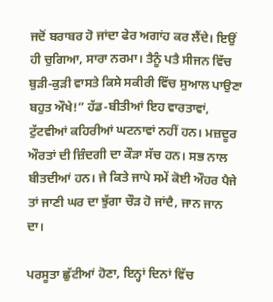ਜਦੋਂ ਬਰਾਬਰ ਹੋ ਜਾਂਦਾ ਫੇਰ ਅਗਾਂਹ ਕਰ ਲੈਂਦੇ। ਇਉਂ ਹੀ ਚੁਗਿਆ, ਸਾਰਾ ਨਰਮਾ। ਤੈਨੂੰ ਪਤੈ ਸੀਜਨ ਵਿੱਚ ਬੁੜੀ-ਕੁੜੀ ਵਾਸਤੇ ਕਿਸੇ ਸਕੀਰੀ ਵਿੱਚ ਸੁਆਲ ਪਾਉਣਾ ਬਹੁਤ ਔਖੇ!” ਹੱਡ-ਬੀਤੀਆਂ ਇਹ ਵਾਰਤਾਵਾਂ, ਟੁੱਟਵੀਆਂ ਕਹਿਰੀਆਂ ਘਟਨਾਵਾਂ ਨਹੀਂ ਹਨ। ਮਜ਼ਦੂਰ ਔਰਤਾਂ ਦੀ ਜ਼ਿੰਦਗੀ ਦਾ ਕੌੜਾ ਸੱਚ ਹਨ। ਸਭ ਨਾਲ ਬੀਤਦੀਆਂ ਹਨ। ਜੇ ਕਿਤੇ ਜਾਪੇ ਸਮੇਂ ਕੋਈ ਔਹਰ ਪੈਜੇ ਤਾਂ ਜਾਣੀ ਘਰ ਦਾ ਝੁੱਗਾ ਚੌੜ ਹੋ ਜਾਂਦੈ, ਜਾਨ ਜਾਨ ਦਾ।

ਪਰਸੂਤਾ ਛੁੱਟੀਆਂ ਹੋਣਾ, ਇਨ੍ਹਾਂ ਦਿਨਾਂ ਵਿੱਚ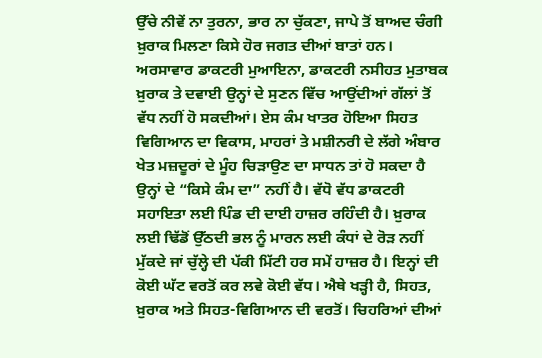ਉੱਚੇ ਨੀਵੇਂ ਨਾ ਤੁਰਨਾ, ਭਾਰ ਨਾ ਚੁੱਕਣਾ, ਜਾਪੇ ਤੋਂ ਬਾਅਦ ਚੰਗੀ ਖ਼ੁਰਾਕ ਮਿਲਣਾ ਕਿਸੇ ਹੋਰ ਜਗਤ ਦੀਆਂ ਬਾਤਾਂ ਹਨ। ਅਰਸਾਵਾਰ ਡਾਕਟਰੀ ਮੁਆਇਨਾ, ਡਾਕਟਰੀ ਨਸੀਹਤ ਮੁਤਾਬਕ ਖ਼ੁਰਾਕ ਤੇ ਦਵਾਈ ਉਨ੍ਹਾਂ ਦੇ ਸੁਣਨ ਵਿੱਚ ਆਉਂਦੀਆਂ ਗੱਲਾਂ ਤੋਂ ਵੱਧ ਨਹੀਂ ਹੋ ਸਕਦੀਆਂ। ਏਸ ਕੰਮ ਖਾਤਰ ਹੋਇਆ ਸਿਹਤ ਵਿਗਿਆਨ ਦਾ ਵਿਕਾਸ, ਮਾਹਰਾਂ ਤੇ ਮਸ਼ੀਨਰੀ ਦੇ ਲੱਗੇ ਅੰਬਾਰ ਖੇਤ ਮਜ਼ਦੂਰਾਂ ਦੇ ਮੂੰਹ ਚਿੜਾਉਣ ਦਾ ਸਾਧਨ ਤਾਂ ਹੋ ਸਕਦਾ ਹੈ ਉਨ੍ਹਾਂ ਦੇ “ਕਿਸੇ ਕੰਮ ਦਾ” ਨਹੀਂ ਹੈ। ਵੱਧੋ ਵੱਧ ਡਾਕਟਰੀ ਸਹਾਇਤਾ ਲਈ ਪਿੰਡ ਦੀ ਦਾਈ ਹਾਜ਼ਰ ਰਹਿੰਦੀ ਹੈ। ਖ਼ੁਰਾਕ ਲਈ ਢਿੱਡੋਂ ਉੱਠਦੀ ਭਲ ਨੂੰ ਮਾਰਨ ਲਈ ਕੰਧਾਂ ਦੇ ਰੋੜ ਨਹੀਂ ਮੁੱਕਦੇ ਜਾਂ ਚੁੱਲ੍ਹੇ ਦੀ ਪੱਕੀ ਮਿੱਟੀ ਹਰ ਸਮੇਂ ਹਾਜ਼ਰ ਹੈ। ਇਨ੍ਹਾਂ ਦੀ ਕੋਈ ਘੱਟ ਵਰਤੋਂ ਕਰ ਲਵੇ ਕੋਈ ਵੱਧ। ਐਥੇ ਖੜ੍ਹੀ ਹੈ, ਸਿਹਤ, ਖ਼ੁਰਾਕ ਅਤੇ ਸਿਹਤ-ਵਿਗਿਆਨ ਦੀ ਵਰਤੋਂ। ਚਿਹਰਿਆਂ ਦੀਆਂ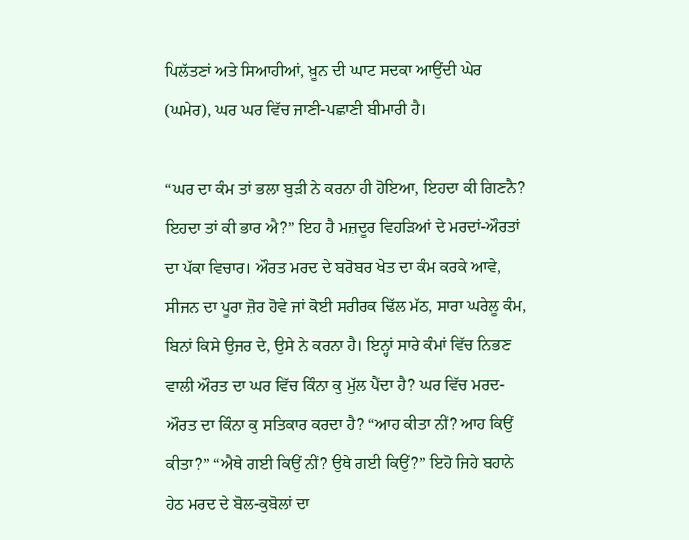ਪਿਲੱਤਣਾਂ ਅਤੇ ਸਿਆਹੀਆਂ, ਖ਼ੂਨ ਦੀ ਘਾਟ ਸਦਕਾ ਆਉਂਦੀ ਘੇਰ (ਘਮੇਰ), ਘਰ ਘਰ ਵਿੱਚ ਜਾਣੀ-ਪਛਾਣੀ ਬੀਮਾਰੀ ਹੈ।

“ਘਰ ਦਾ ਕੰਮ ਤਾਂ ਭਲਾ ਬੁੜੀ ਨੇ ਕਰਨਾ ਹੀ ਹੋਇਆ, ਇਹਦਾ ਕੀ ਗਿਣਨੈ? ਇਹਦਾ ਤਾਂ ਕੀ ਭਾਰ ਐ?” ਇਹ ਹੈ ਮਜ਼ਦੂਰ ਵਿਹੜਿਆਂ ਦੇ ਮਰਦਾਂ-ਔਰਤਾਂ ਦਾ ਪੱਕਾ ਵਿਚਾਰ। ਔਰਤ ਮਰਦ ਦੇ ਬਰੋਬਰ ਖੇਤ ਦਾ ਕੰਮ ਕਰਕੇ ਆਵੇ, ਸੀਜਨ ਦਾ ਪੂਰਾ ਜ਼ੋਰ ਹੋਵੇ ਜਾਂ ਕੋਈ ਸਰੀਰਕ ਢਿੱਲ ਮੱਠ, ਸਾਰਾ ਘਰੇਲੂ ਕੰਮ, ਬਿਨਾਂ ਕਿਸੇ ਉਜਰ ਦੇ, ਉਸੇ ਨੇ ਕਰਨਾ ਹੈ। ਇਨ੍ਹਾਂ ਸਾਰੇ ਕੰਮਾਂ ਵਿੱਚ ਨਿਭਣ ਵਾਲੀ ਔਰਤ ਦਾ ਘਰ ਵਿੱਚ ਕਿੰਨਾ ਕੁ ਮੁੱਲ ਪੈਂਦਾ ਹੈ? ਘਰ ਵਿੱਚ ਮਰਦ-ਔਰਤ ਦਾ ਕਿੰਨਾ ਕੁ ਸਤਿਕਾਰ ਕਰਦਾ ਹੈ? “ਆਹ ਕੀਤਾ ਨੀਂ? ਆਹ ਕਿਉਂ ਕੀਤਾ?” “ਐਥੇ ਗਈ ਕਿਉਂ ਨੀਂ? ਉਥੇ ਗਈ ਕਿਉਂ?” ਇਹੋ ਜਿਹੇ ਬਹਾਨੇ ਹੇਠ ਮਰਦ ਦੇ ਬੋਲ-ਕੁਬੋਲਾਂ ਦਾ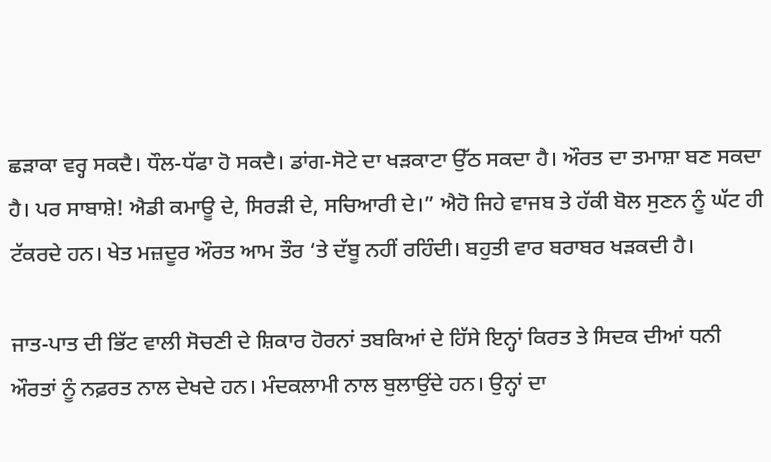ਛੜਾਕਾ ਵਰ੍ਹ ਸਕਦੈ। ਧੌਲ-ਧੱਫਾ ਹੋ ਸਕਦੈ। ਡਾਂਗ-ਸੋਟੇ ਦਾ ਖੜਕਾਟਾ ਉੱਠ ਸਕਦਾ ਹੈ। ਔਰਤ ਦਾ ਤਮਾਸ਼ਾ ਬਣ ਸਕਦਾ ਹੈ। ਪਰ ਸਾਬਾਸ਼ੇ! ਐਡੀ ਕਮਾਊ ਦੇ, ਸਿਰੜੀ ਦੇ, ਸਚਿਆਰੀ ਦੇ।” ਐਹੋ ਜਿਹੇ ਵਾਜਬ ਤੇ ਹੱਕੀ ਬੋਲ ਸੁਣਨ ਨੂੰ ਘੱਟ ਹੀ ਟੱਕਰਦੇ ਹਨ। ਖੇਤ ਮਜ਼ਦੂਰ ਔਰਤ ਆਮ ਤੌਰ ‘ਤੇ ਦੱਬੂ ਨਹੀਂ ਰਹਿੰਦੀ। ਬਹੁਤੀ ਵਾਰ ਬਰਾਬਰ ਖੜਕਦੀ ਹੈ।

ਜਾਤ-ਪਾਤ ਦੀ ਭਿੱਟ ਵਾਲੀ ਸੋਚਣੀ ਦੇ ਸ਼ਿਕਾਰ ਹੋਰਨਾਂ ਤਬਕਿਆਂ ਦੇ ਹਿੱਸੇ ਇਨ੍ਹਾਂ ਕਿਰਤ ਤੇ ਸਿਦਕ ਦੀਆਂ ਧਨੀ ਔਰਤਾਂ ਨੂੰ ਨਫ਼ਰਤ ਨਾਲ ਦੇਖਦੇ ਹਨ। ਮੰਦਕਲਾਮੀ ਨਾਲ ਬੁਲਾਉਂਦੇ ਹਨ। ਉਨ੍ਹਾਂ ਦਾ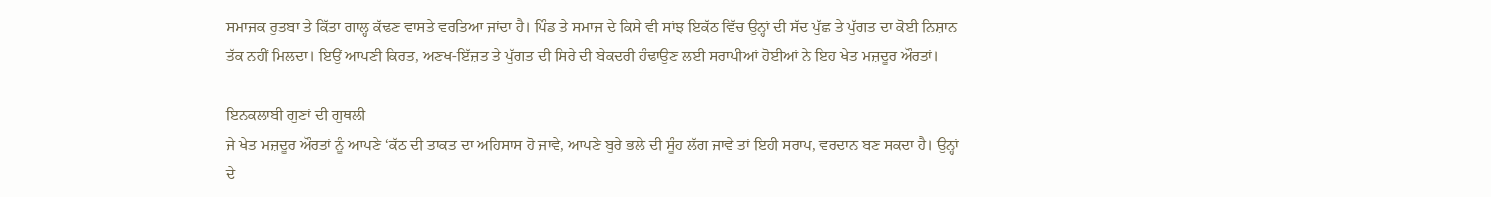ਸਮਾਜਕ ਰੁਤਬਾ ਤੇ ਕਿੱਤਾ ਗਾਲ੍ਹ ਕੱਢਣ ਵਾਸਤੇ ਵਰਤਿਆ ਜਾਂਦਾ ਹੈ। ਪਿੰਡ ਤੇ ਸਮਾਜ ਦੇ ਕਿਸੇ ਵੀ ਸਾਂਝ ਇਕੱਠ ਵਿੱਚ ਉਨ੍ਹਾਂ ਦੀ ਸੱਦ ਪੁੱਛ ਤੇ ਪੁੱਗਤ ਦਾ ਕੋਈ ਨਿਸ਼ਾਨ ਤੱਕ ਨਹੀਂ ਮਿਲਦਾ। ਇਉਂ ਆਪਣੀ ਕਿਰਤ, ਅਣਖ-ਇੱਜ਼ਤ ਤੇ ਪੁੱਗਤ ਦੀ ਸਿਰੇ ਦੀ ਬੇਕਦਰੀ ਹੰਢਾਉਣ ਲਈ ਸਰਾਪੀਆਂ ਹੋਈਆਂ ਨੇ ਇਹ ਖੇਤ ਮਜ਼ਦੂਰ ਔਰਤਾਂ।

ਇਨਕਲਾਬੀ ਗੁਣਾਂ ਦੀ ਗੁਥਲੀ
ਜੇ ਖੇਤ ਮਜ਼ਦੂਰ ਔਰਤਾਂ ਨੂੰ ਆਪਣੇ ‘ਕੱਠ ਦੀ ਤਾਕਤ ਦਾ ਅਹਿਸਾਸ ਹੋ ਜਾਵੇ, ਆਪਣੇ ਬੁਰੇ ਭਲੇ ਦੀ ਸੂੰਹ ਲੱਗ ਜਾਵੇ ਤਾਂ ਇਹੀ ਸਰਾਪ, ਵਰਦਾਨ ਬਣ ਸਕਦਾ ਹੈ। ਉਨ੍ਹਾਂ ਦੇ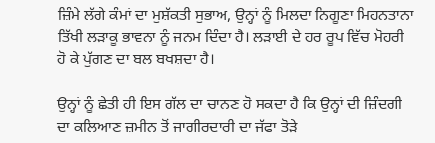ਜ਼ਿੰਮੇ ਲੱਗੇ ਕੰਮਾਂ ਦਾ ਮੁਸ਼ੱਕਤੀ ਸੁਭਾਅ, ਉਨ੍ਹਾਂ ਨੂੰ ਮਿਲਦਾ ਨਿਗੂਣਾ ਮਿਹਨਤਾਨਾ ਤਿੱਖੀ ਲੜਾਕੂ ਭਾਵਨਾ ਨੂੰ ਜਨਮ ਦਿੰਦਾ ਹੈ। ਲੜਾਈ ਦੇ ਹਰ ਰੂਪ ਵਿੱਚ ਮੋਹਰੀ ਹੋ ਕੇ ਪੁੱਗਣ ਦਾ ਬਲ ਬਖਸ਼ਦਾ ਹੈ।

ਉਨ੍ਹਾਂ ਨੂੰ ਛੇਤੀ ਹੀ ਇਸ ਗੱਲ ਦਾ ਚਾਨਣ ਹੋ ਸਕਦਾ ਹੈ ਕਿ ਉਨ੍ਹਾਂ ਦੀ ਜ਼ਿੰਦਗੀ ਦਾ ਕਲਿਆਣ ਜ਼ਮੀਨ ਤੋਂ ਜਾਗੀਰਦਾਰੀ ਦਾ ਜੱਫਾ ਤੋੜੇ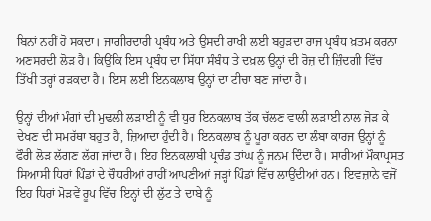ਬਿਨਾਂ ਨਹੀਂ ਹੋ ਸਕਦਾ। ਜਾਗੀਰਦਾਰੀ ਪ੍ਰਬੰਧ ਅਤੇ ਉਸਦੀ ਰਾਖੀ ਲਈ ਬਹੁੜਦਾ ਰਾਜ ਪ੍ਰਬੰਧ ਖ਼ਤਮ ਕਰਨਾ ਅਣਸਰਦੀ ਲੋੜ ਹੈ। ਕਿਉਂਕਿ ਇਸ ਪ੍ਰਬੰਧ ਦਾ ਸਿੱਧਾ ਸੰਬੰਧ ਤੇ ਦਖ਼ਲ ਉਨ੍ਹਾਂ ਦੀ ਰੋਜ਼ ਦੀ ਜ਼ਿੰਦਗੀ ਵਿੱਚ ਤਿੱਖੀ ਤਰ੍ਹਾਂ ਰੜਕਦਾ ਹੈ। ਇਸ ਲਈ ਇਨਕਲਾਬ ਉਨ੍ਹਾਂ ਦਾ ਟੀਚਾ ਬਣ ਜਾਂਦਾ ਹੈ।

ਉਨ੍ਹਾਂ ਦੀਆਂ ਮੰਗਾਂ ਦੀ ਮੁਢਲੀ ਲੜਾਈ ਨੂੰ ਵੀ ਧੁਰ ਇਨਕਲਾਬ ਤੱਕ ਚੱਲਣ ਵਾਲੀ ਲੜਾਈ ਨਾਲ ਜੋੜ ਕੇ ਦੇਖਣ ਦੀ ਸਮਰੱਥਾ ਬਹੁਤ ਹੈ, ਜ਼ਿਆਦਾ ਹੁੰਦੀ ਹੈ। ਇਨਕਲਾਬ ਨੂੰ ਪੂਰਾ ਕਰਨ ਦਾ ਲੰਬਾ ਕਾਰਜ ਉਨ੍ਹਾਂ ਨੂੰ ਫੌਰੀ ਲੋੜ ਲੱਗਣ ਲੱਗ ਜਾਂਦਾ ਹੈ। ਇਹ ਇਨਕਲਾਬੀ ਪ੍ਰਚੰਡ ਤਾਂਘ ਨੂੰ ਜਨਮ ਦਿੰਦਾ ਹੈ। ਸਾਰੀਆਂ ਮੌਕਾਪ੍ਰਸਤ ਸਿਆਸੀ ਧਿਰਾਂ ਪਿੰਡਾਂ ਦੇ ਚੌਧਰੀਆਂ ਰਾਹੀਂ ਆਪਣੀਆਂ ਜੜ੍ਹਾਂ ਪਿੰਡਾਂ ਵਿੱਚ ਲਾਉਂਦੀਆਂ ਹਨ। ਇਵਜ਼ਾਨੇ ਵਜੋਂ ਇਹ ਧਿਰਾਂ ਮੋੜਵੇਂ ਰੂਪ ਵਿੱਚ ਇਨ੍ਹਾਂ ਦੀ ਲੁੱਟ ਤੇ ਦਾਬੇ ਨੂੰ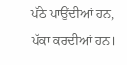ਪੱਠੇ ਪਾਉਂਦੀਆਂ ਹਨ, ਪੱਕਾ ਕਰਦੀਆਂ ਹਨ।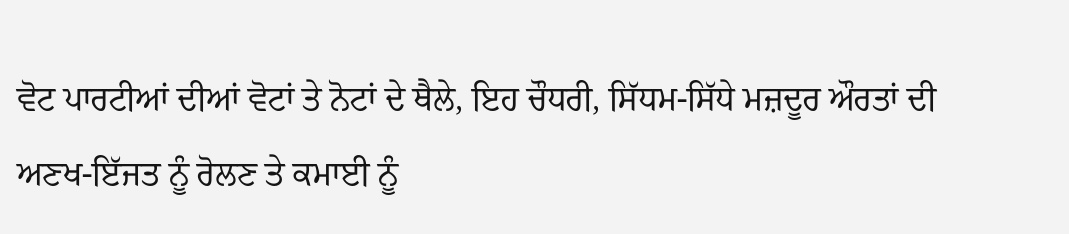ਵੋਟ ਪਾਰਟੀਆਂ ਦੀਆਂ ਵੋਟਾਂ ਤੇ ਨੋਟਾਂ ਦੇ ਥੈਲੇ, ਇਹ ਚੌਧਰੀ, ਸਿੱਧਮ-ਸਿੱਧੇ ਮਜ਼ਦੂਰ ਔਰਤਾਂ ਦੀ ਅਣਖ-ਇੱਜਤ ਨੂੰ ਰੋਲਣ ਤੇ ਕਮਾਈ ਨੂੰ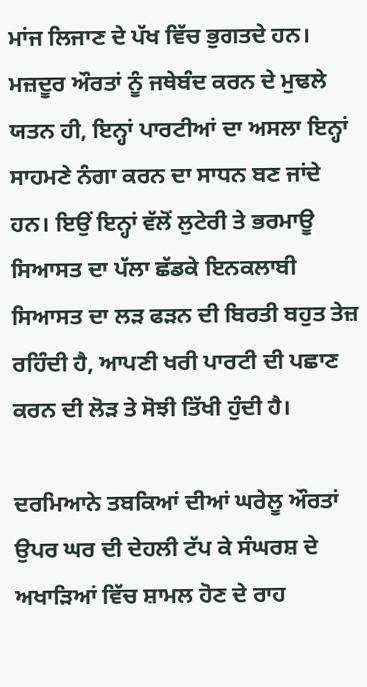ਮਾਂਜ ਲਿਜਾਣ ਦੇ ਪੱਖ ਵਿੱਚ ਭੁਗਤਦੇ ਹਨ। ਮਜ਼ਦੂਰ ਔਰਤਾਂ ਨੂੰ ਜਥੇਬੰਦ ਕਰਨ ਦੇ ਮੁਢਲੇ ਯਤਨ ਹੀ, ਇਨ੍ਹਾਂ ਪਾਰਟੀਆਂ ਦਾ ਅਸਲਾ ਇਨ੍ਹਾਂ ਸਾਹਮਣੇ ਨੰਗਾ ਕਰਨ ਦਾ ਸਾਧਨ ਬਣ ਜਾਂਦੇ ਹਨ। ਇਉਂ ਇਨ੍ਹਾਂ ਵੱਲੋਂ ਲੁਟੇਰੀ ਤੇ ਭਰਮਾਊ ਸਿਆਸਤ ਦਾ ਪੱਲਾ ਛੱਡਕੇ ਇਨਕਲਾਬੀ ਸਿਆਸਤ ਦਾ ਲੜ ਫੜਨ ਦੀ ਬਿਰਤੀ ਬਹੁਤ ਤੇਜ਼ ਰਹਿੰਦੀ ਹੈ, ਆਪਣੀ ਖਰੀ ਪਾਰਟੀ ਦੀ ਪਛਾਣ ਕਰਨ ਦੀ ਲੋੜ ਤੇ ਸੋਝੀ ਤਿੱਖੀ ਹੁੰਦੀ ਹੈ।

ਦਰਮਿਆਨੇ ਤਬਕਿਆਂ ਦੀਆਂ ਘਰੇਲੂ ਔਰਤਾਂ ਉਪਰ ਘਰ ਦੀ ਦੇਹਲੀ ਟੱਪ ਕੇ ਸੰਘਰਸ਼ ਦੇ ਅਖਾੜਿਆਂ ਵਿੱਚ ਸ਼ਾਮਲ ਹੋਣ ਦੇ ਰਾਹ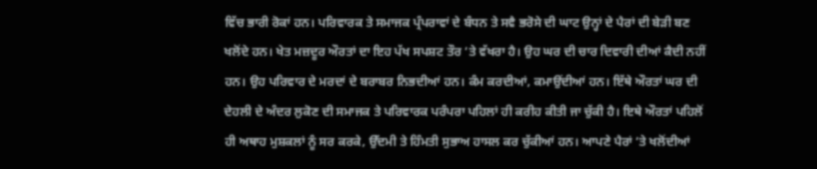ਵਿੱਚ ਭਾਰੀ ਰੋਕਾਂ ਹਨ। ਪਰਿਵਾਰਕ ਤੇ ਸਮਾਜਕ ਪ੍ਰੰਪਰਾਵਾਂ ਦੇ ਬੰਧਨ ਤੇ ਸਵੈ ਭਰੋਸੇ ਦੀ ਘਾਟ ਉਨ੍ਹਾਂ ਦੇ ਪੈਰਾਂ ਦੀ ਬੇੜੀ ਬਣ ਖਲੋਂਦੇ ਹਨ। ਖੇਤ ਮਜ਼ਦੂਰ ਔਰਤਾਂ ਦਾ ਇਹ ਪੱਖ ਸਪਸ਼ਟ ਤੌਰ ‘ਤੇ ਵੱਖਰਾ ਹੈ। ਉਹ ਘਰ ਦੀ ਚਾਰ ਦਿਵਾਰੀ ਦੀਆਂ ਕੈਦੀ ਨਹੀਂ ਹਨ। ਉਹ ਪਰਿਵਾਰ ਦੇ ਮਰਦਾਂ ਦੇ ਬਰਾਬਰ ਨਿਭਦੀਆਂ ਹਨ। ਕੰਮ ਕਰਦੀਆਂ, ਕਮਾਉਂਦੀਆਂ ਹਨ। ਇੱਥੇ ਔਰਤਾਂ ਘਰ ਦੀ ਦੇਹਲੀ ਦੇ ਅੰਦਰ ਲੁਕੋਣ ਦੀ ਸਮਾਜਕ ਤੇ ਪਰਿਵਾਰਕ ਪਰੰਪਰਾ ਪਹਿਲਾਂ ਹੀ ਕਰੀਹ ਕੀਤੀ ਜਾ ਚੁੱਕੀ ਹੈ। ਇਥੇ ਔਰਤਾਂ ਪਹਿਲੋਂ ਹੀ ਅਥਾਹ ਮੁਸ਼ਕਲਾਂ ਨੂੰ ਸਰ ਕਰਕੇ, ਉੱਦਮੀ ਤੇ ਹਿੰਮਤੀ ਸੁਭਾਅ ਹਾਸਲ ਕਰ ਚੁੱਕੀਆਂ ਹਨ। ਆਪਣੇ ਪੈਰਾਂ ‘ਤੇ ਖਲੋਂਦੀਆਂ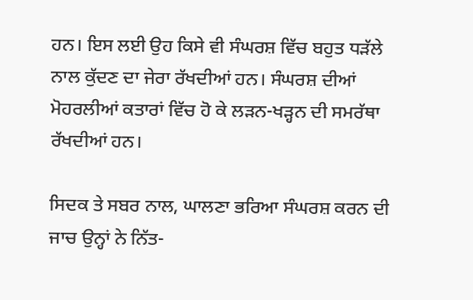ਹਨ। ਇਸ ਲਈ ਉਹ ਕਿਸੇ ਵੀ ਸੰਘਰਸ਼ ਵਿੱਚ ਬਹੁਤ ਧੜੱਲੇ ਨਾਲ ਕੁੱਦਣ ਦਾ ਜੇਰਾ ਰੱਖਦੀਆਂ ਹਨ। ਸੰਘਰਸ਼ ਦੀਆਂ ਮੋਹਰਲੀਆਂ ਕਤਾਰਾਂ ਵਿੱਚ ਹੋ ਕੇ ਲੜਨ-ਖੜ੍ਹਨ ਦੀ ਸਮਰੱਥਾ ਰੱਖਦੀਆਂ ਹਨ।

ਸਿਦਕ ਤੇ ਸਬਰ ਨਾਲ, ਘਾਲਣਾ ਭਰਿਆ ਸੰਘਰਸ਼ ਕਰਨ ਦੀ ਜਾਚ ਉਨ੍ਹਾਂ ਨੇ ਨਿੱਤ-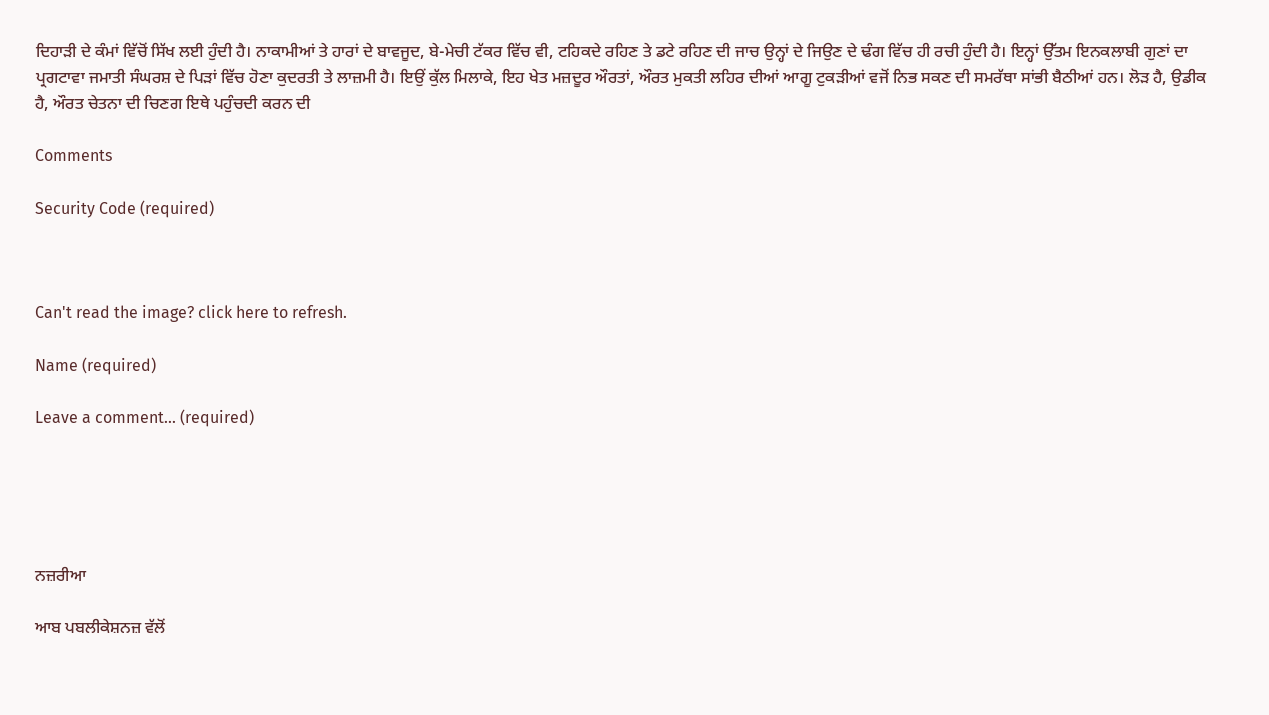ਦਿਹਾੜੀ ਦੇ ਕੰਮਾਂ ਵਿੱਚੋਂ ਸਿੱਖ ਲਈ ਹੁੰਦੀ ਹੈ। ਨਾਕਾਮੀਆਂ ਤੇ ਹਾਰਾਂ ਦੇ ਬਾਵਜੂਦ, ਬੇ-ਮੇਚੀ ਟੱਕਰ ਵਿੱਚ ਵੀ, ਟਹਿਕਦੇ ਰਹਿਣ ਤੇ ਡਟੇ ਰਹਿਣ ਦੀ ਜਾਚ ਉਨ੍ਹਾਂ ਦੇ ਜਿਉਣ ਦੇ ਢੰਗ ਵਿੱਚ ਹੀ ਰਚੀ ਹੁੰਦੀ ਹੈ। ਇਨ੍ਹਾਂ ਉੱਤਮ ਇਨਕਲਾਬੀ ਗੁਣਾਂ ਦਾ ਪ੍ਰਗਟਾਵਾ ਜਮਾਤੀ ਸੰਘਰਸ਼ ਦੇ ਪਿੜਾਂ ਵਿੱਚ ਹੋਣਾ ਕੁਦਰਤੀ ਤੇ ਲਾਜ਼ਮੀ ਹੈ। ਇਉਂ ਕੁੱਲ ਮਿਲਾਕੇ, ਇਹ ਖੇਤ ਮਜ਼ਦੂਰ ਔਰਤਾਂ, ਔਰਤ ਮੁਕਤੀ ਲਹਿਰ ਦੀਆਂ ਆਗੂ ਟੁਕੜੀਆਂ ਵਜੋਂ ਨਿਭ ਸਕਣ ਦੀ ਸਮਰੱਥਾ ਸਾਂਭੀ ਬੈਠੀਆਂ ਹਨ। ਲੋੜ ਹੈ, ਉਡੀਕ ਹੈ, ਔਰਤ ਚੇਤਨਾ ਦੀ ਚਿਣਗ ਇਥੇ ਪਹੁੰਚਦੀ ਕਰਨ ਦੀ

Comments

Security Code (required)



Can't read the image? click here to refresh.

Name (required)

Leave a comment... (required)





ਨਜ਼ਰੀਆ

ਆਬ ਪਬਲੀਕੇਸ਼ਨਜ਼ ਵੱਲੋਂ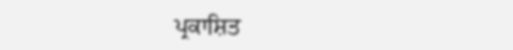ਪ੍ਰਕਾਸ਼ਿਤ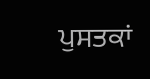ਪੁਸਤਕਾਂ